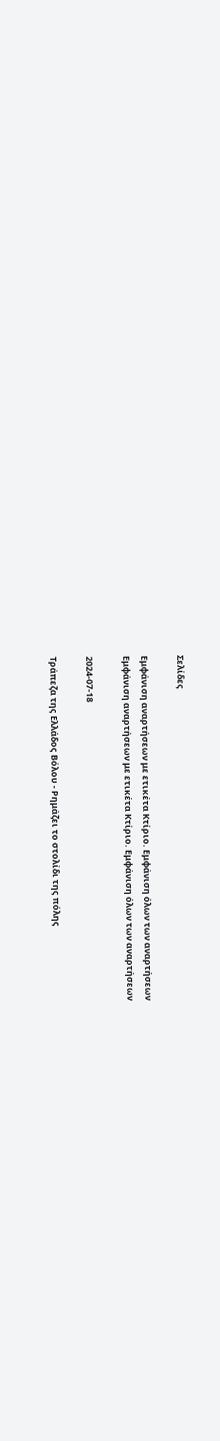Σελίδες

Εμφάνιση αναρτήσεων με ετικέτα Κτίριο. Εμφάνιση όλων των αναρτήσεων
Εμφάνιση αναρτήσεων με ετικέτα Κτίριο. Εμφάνιση όλων των αναρτήσεων

2024-07-18

Τράπεζα της Ελλάδος Βόλου - Ρημάζει το στολίδι της πόλης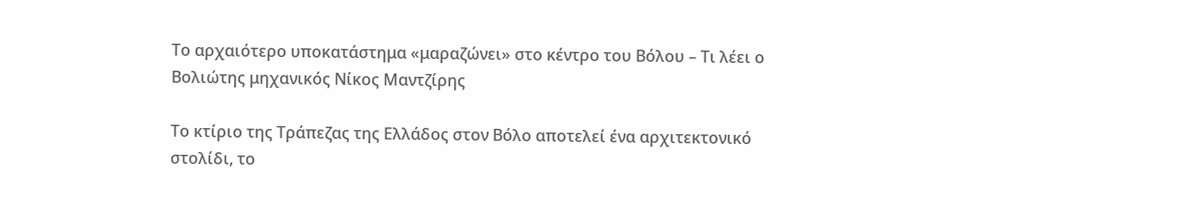Το αρχαιότερο υποκατάστημα «μαραζώνει» στο κέντρο του Βόλου – Τι λέει ο Βολιώτης μηχανικός Νίκος Μαντζίρης

Το κτίριο της Τράπεζας της Ελλάδος στον Βόλο αποτελεί ένα αρχιτεκτονικό στολίδι, το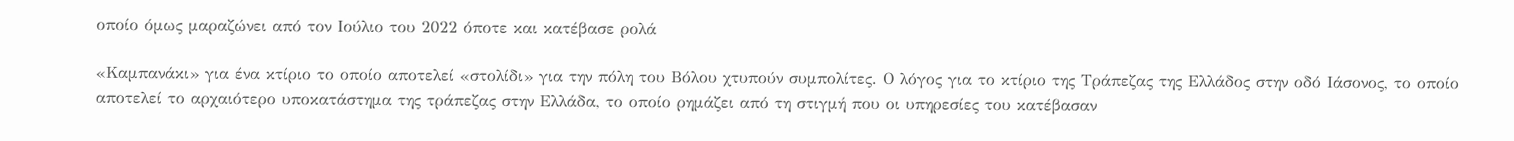οποίο όμως μαραζώνει από τον Ιούλιο του 2022 όποτε και κατέβασε ρολά

«Καμπανάκι» για ένα κτίριο το οποίο αποτελεί «στολίδι» για την πόλη του Βόλου χτυπούν συμπολίτες. Ο λόγος για το κτίριο της Τράπεζας της Ελλάδος στην οδό Ιάσονος, το οποίο αποτελεί το αρχαιότερο υποκατάστημα της τράπεζας στην Ελλάδα, το οποίο ρημάζει από τη στιγμή που οι υπηρεσίες του κατέβασαν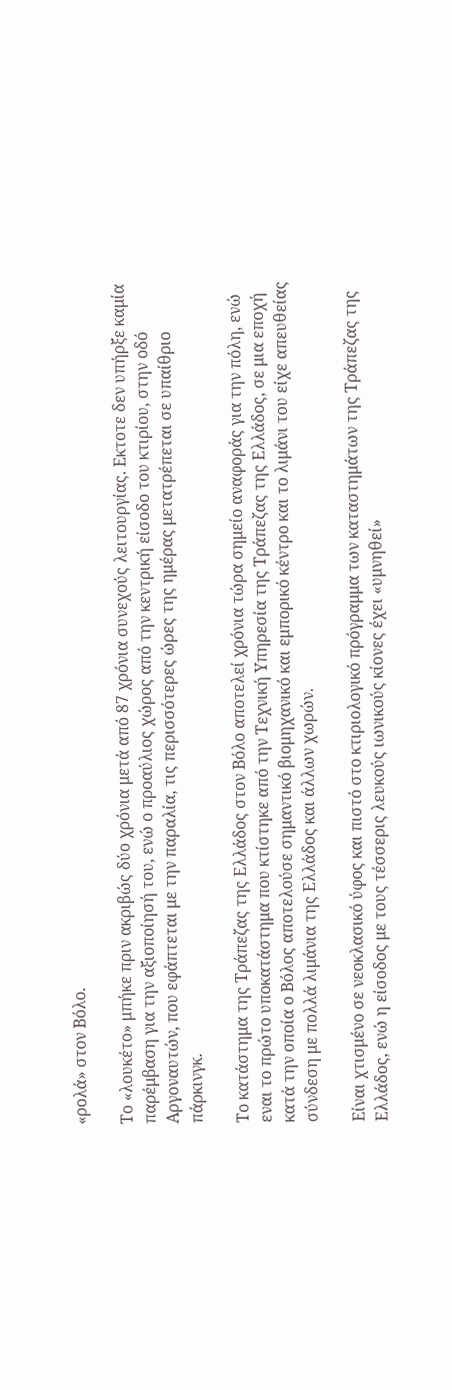«ρολά» στον Βόλο.

Το «λουκέτο» μπήκε πριν ακριβώς δύο χρόνια μετά από 87 χρόνια συνεχούς λειτουργίας. Εκτοτε δεν υπήρξε καμία παρέμβαση για την αξιοποίησή του, ενώ ο προαύλιος χώρος από την κεντρική είσοδο του κτιρίου, στην οδό Αργοναυτών, που εφάπτεται με την παραλία, τις περισσότερες ώρες της ημέρας μετατρέπεται σε υπαίθριο πάρκινγκ.

Το κατάστημα της Τράπεζας της Ελλάδος στον Βόλο αποτελεί χρόνια τώρα σημείο αναφοράς για την πόλη, ενώ εναι το πρώτο υποκατάστημα που κτίστηκε από την Τεχνική Υπηρεσία της Τράπεζας της Ελλάδος, σε μια εποχή κατά την οποία ο Βόλος αποτελούσε σημαντικό βιομηχανικό και εμπορικό κέντρο και το λιμάνι του είχε απευθείας σύνδεση με πολλά λιμάνια της Ελλάδος και άλλων χωρών.

Είναι χτισμένο σε νεοκλασικό ύφος και πιστό στο κτιριολογικό πρόγραμμα των καταστημάτων της Τράπεζας της Ελλάδος, ενώ η είσοδος με τους τέσσερις λευκούς ιωνικούς κίονες έχει «υμνηθεί»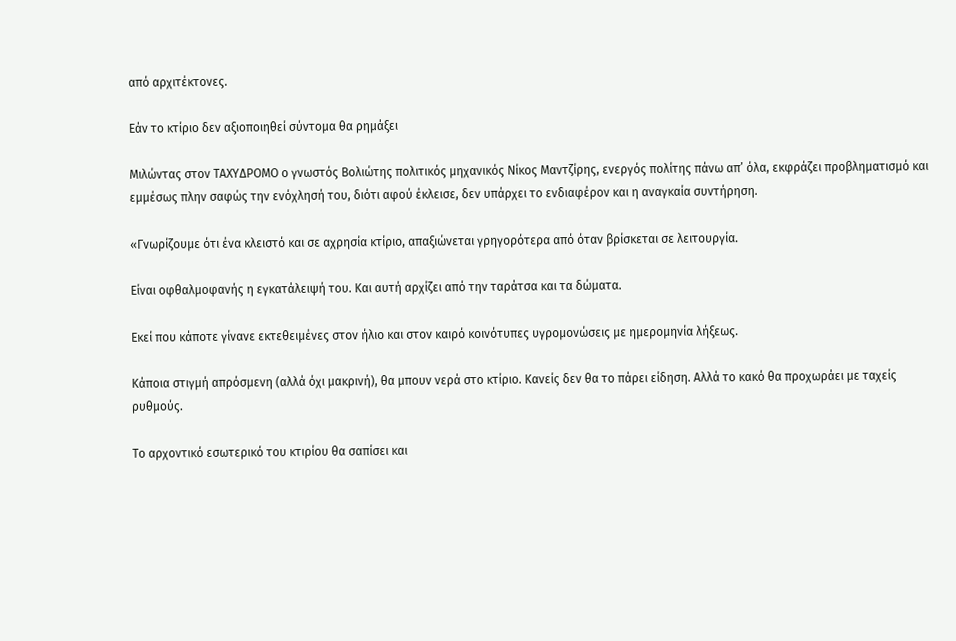από αρχιτέκτονες.

Εάν το κτίριο δεν αξιοποιηθεί σύντομα θα ρημάξει

Μιλώντας στον ΤΑΧΥΔΡΟΜΟ ο γνωστός Βολιώτης πολιτικός μηχανικός Νίκος Μαντζίρης, ενεργός πολίτης πάνω απ’ όλα, εκφράζει προβληματισμό και εμμέσως πλην σαφώς την ενόχλησή του, διότι αφού έκλεισε, δεν υπάρχει το ενδιαφέρον και η αναγκαία συντήρηση.

«Γνωρίζουμε ότι ένα κλειστό και σε αχρησία κτίριο, απαξιώνεται γρηγορότερα από όταν βρίσκεται σε λειτουργία.

Είναι οφθαλμοφανής η εγκατάλειψή του. Και αυτή αρχίζει από την ταράτσα και τα δώματα.

Εκεί που κάποτε γίνανε εκτεθειμένες στον ήλιο και στον καιρό κοινότυπες υγρομονώσεις με ημερομηνία λήξεως.

Κάποια στιγμή απρόσμενη (αλλά όχι μακρινή), θα μπουν νερά στο κτίριο. Κανείς δεν θα το πάρει είδηση. Αλλά το κακό θα προχωράει με ταχείς ρυθμούς.

Το αρχοντικό εσωτερικό του κτιρίου θα σαπίσει και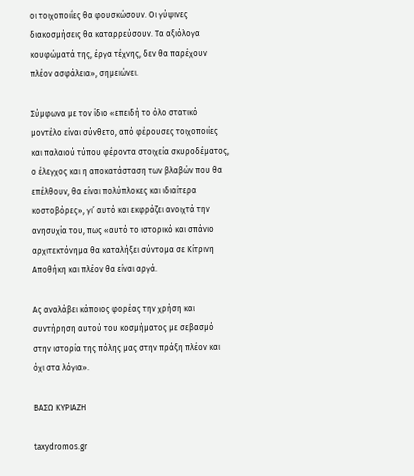οι τοιχοποιΐες θα φουσκώσουν. Οι γύψινες διακοσμήσεις θα καταρρεύσουν. Τα αξιόλογα κουφώματά της, έργα τέχνης, δεν θα παρέχουν πλέον ασφάλεια», σημειώνει.

Σύμφωνα με τον ίδιο «επειδή το όλο στατικό μοντέλο είναι σύνθετο, από φέρουσες τοιχοποιίες και παλαιού τύπου φέροντα στοιχεία σκυροδέματος, ο έλεγχος και η αποκατάσταση των βλαβών που θα επέλθουν, θα είναι πολύπλοκες και ιδιαίτερα κοστοβόρες», γι’ αυτό και εκφράζει ανοιχτά την ανησυχία του, πως «αυτό το ιστορικό και σπάνιο αρχιτεκτόνημα θα καταλήξει σύντομα σε Κίτρινη Αποθήκη και πλέον θα είναι αργά.

Ας αναλάβει κάποιος φορέας την χρήση και συντήρηση αυτού του κοσμήματος με σεβασμό στην ιστορία της πόλης μας στην πράξη πλέον και όχι στα λόγια».

ΒΑΣΩ ΚΥΡΙΑΖΗ

taxydromos.gr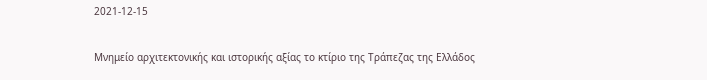2021-12-15

Μνημείο αρχιτεκτονικής και ιστορικής αξίας το κτίριο της Τράπεζας της Ελλάδος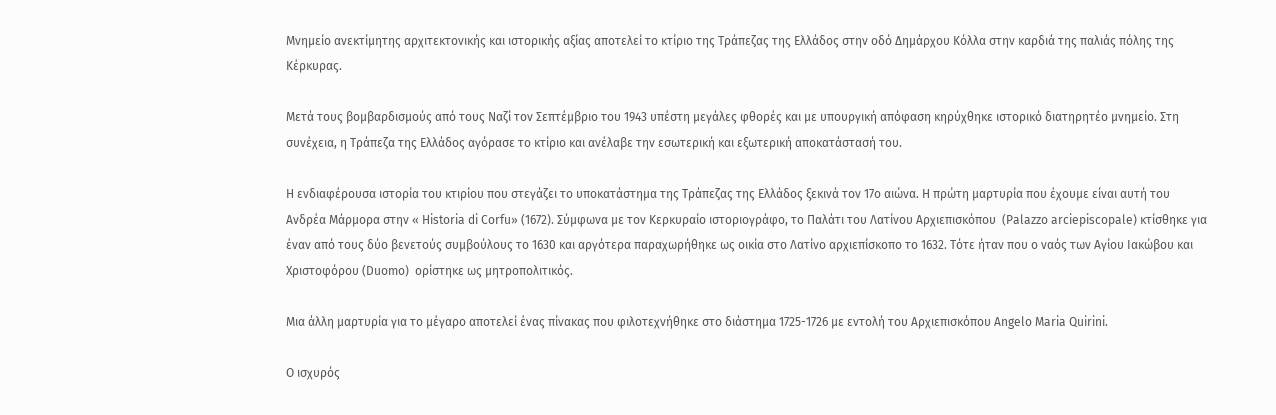Μνημείο ανεκτίμητης αρχιτεκτονικής και ιστορικής αξίας αποτελεί το κτίριο της Τράπεζας της Ελλάδος στην οδό Δημάρχου Κόλλα στην καρδιά της παλιάς πόλης της Κέρκυρας.

Μετά τους βομβαρδισμούς από τους Ναζί τον Σεπτέμβριο του 1943 υπέστη μεγάλες φθορές και με υπουργική απόφαση κηρύχθηκε ιστορικό διατηρητέο μνημείο. Στη συνέχεια, η Τράπεζα της Ελλάδος αγόρασε το κτίριο και ανέλαβε την εσωτερική και εξωτερική αποκατάστασή του.

Η ενδιαφέρουσα ιστορία του κτιρίου που στεγάζει το υποκατάστημα της Τράπεζας της Ελλάδος ξεκινά τον 17ο αιώνα. Η πρώτη μαρτυρία που έχουμε είναι αυτή του Ανδρέα Μάρμορα στην « Historia di Corfu» (1672). Σύμφωνα με τον Κερκυραίο ιστοριογράφο, το Παλάτι του Λατίνου Αρχιεπισκόπου  (Palazzo arciepiscopale) κτίσθηκε για έναν από τους δύο βενετούς συμβούλους το 1630 και αργότερα παραχωρήθηκε ως οικία στο Λατίνο αρχιεπίσκοπο το 1632. Τότε ήταν που ο ναός των Αγίου Ιακώβου και Χριστοφόρου (Duomo)  ορίστηκε ως μητροπολιτικός.

Μια άλλη μαρτυρία για το μέγαρο αποτελεί ένας πίνακας που φιλοτεχνήθηκε στο διάστημα 1725-1726 με εντολή του Αρχιεπισκόπου Angelo Maria Quirini.

Ο ισχυρός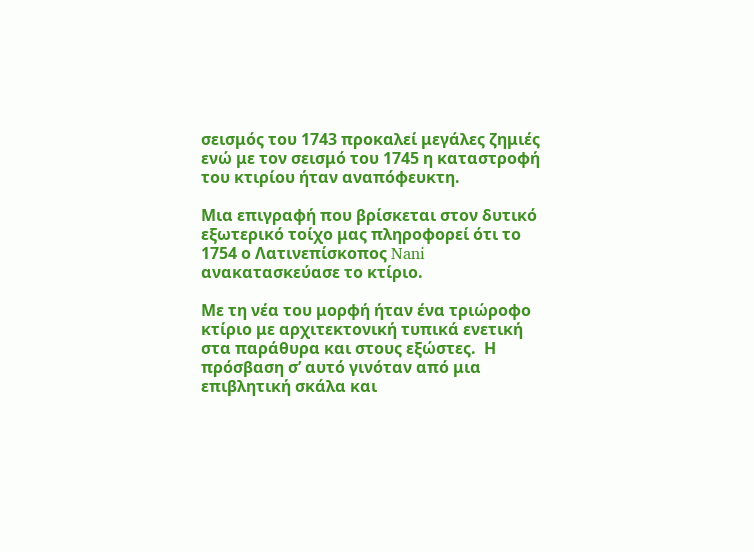σεισμός του 1743 προκαλεί μεγάλες ζημιές ενώ με τον σεισμό του 1745 η καταστροφή του κτιρίου ήταν αναπόφευκτη.

Μια επιγραφή που βρίσκεται στον δυτικό εξωτερικό τοίχο μας πληροφορεί ότι το 1754 ο Λατινεπίσκοπος Nani ανακατασκεύασε το κτίριο.

Με τη νέα του μορφή ήταν ένα τριώροφο κτίριο με αρχιτεκτονική τυπικά ενετική στα παράθυρα και στους εξώστες.  Η πρόσβαση σ’ αυτό γινόταν από μια επιβλητική σκάλα και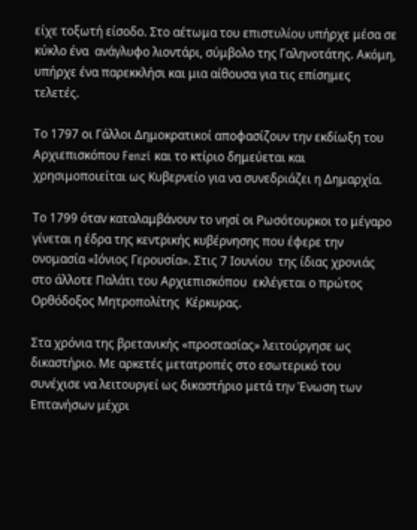είχε τοξωτή είσοδο. Στο αέτωμα του επιστυλίου υπήρχε μέσα σε κύκλο ένα  ανάγλυφο λιοντάρι, σύμβολο της Γαληνοτάτης. Ακόμη, υπήρχε ένα παρεκκλήσι και μια αίθουσα για τις επίσημες τελετές.

Το 1797 οι Γάλλοι Δημοκρατικοί αποφασίζουν την εκδίωξη του Αρχιεπισκόπου Fenzi και το κτίριο δημεύεται και χρησιμοποιείται ως Κυβερνείο για να συνεδριάζει η Δημαρχία.

Το 1799 όταν καταλαμβάνουν το νησί οι Ρωσότουρκοι το μέγαρο γίνεται η έδρα της κεντρικής κυβέρνησης που έφερε την ονομασία «Ιόνιος Γερουσία». Στις 7 Ιουνίου  της ίδιας χρονιάς στο άλλοτε Παλάτι του Αρχιεπισκόπου  εκλέγεται ο πρώτος Ορθόδοξος Μητροπολίτης  Κέρκυρας.

Στα χρόνια της βρετανικής «προστασίας» λειτούργησε ως δικαστήριο. Με αρκετές μετατροπές στο εσωτερικό του συνέχισε να λειτουργεί ως δικαστήριο μετά την Ένωση των Επτανήσων μέχρι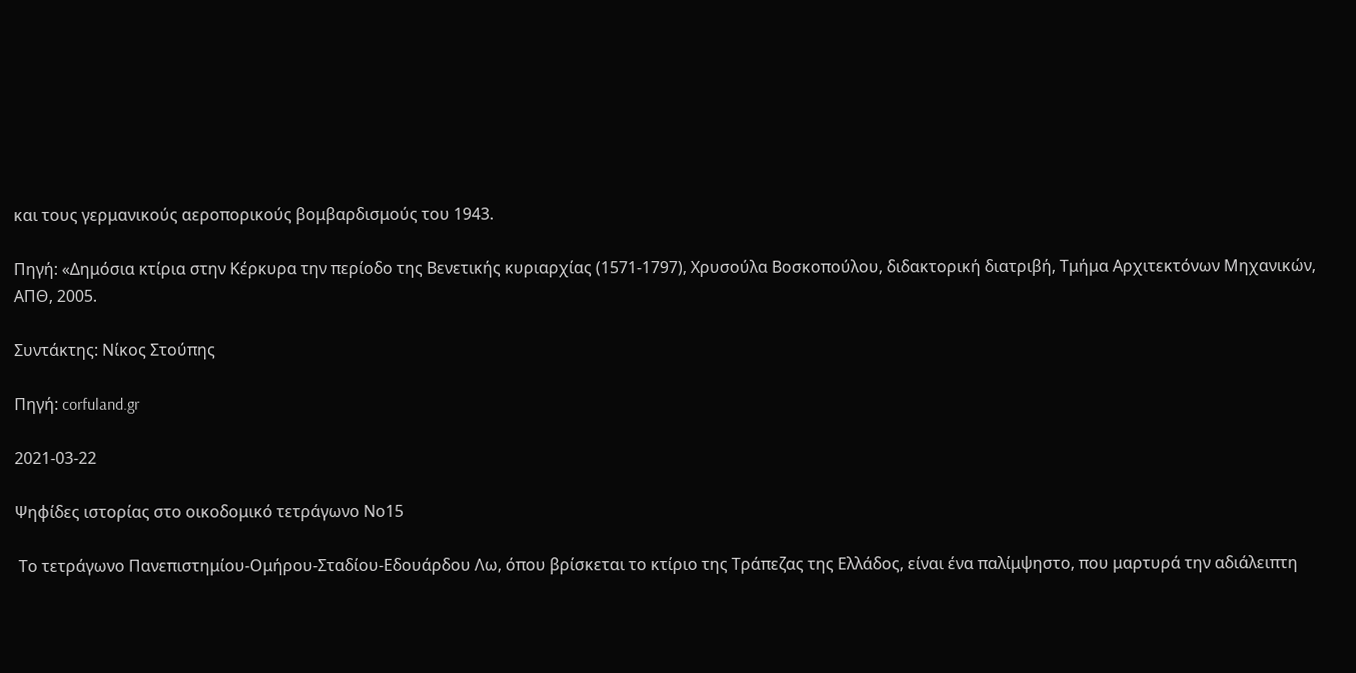και τους γερμανικούς αεροπορικούς βομβαρδισμούς του 1943.

Πηγή: «Δημόσια κτίρια στην Κέρκυρα την περίοδο της Βενετικής κυριαρχίας (1571-1797), Χρυσούλα Βοσκοπούλου, διδακτορική διατριβή, Τμήμα Αρχιτεκτόνων Μηχανικών, ΑΠΘ, 2005.

Συντάκτης: Νίκος Στούπης

Πηγή: corfuland.gr

2021-03-22

Ψηφίδες ιστορίας στο οικοδομικό τετράγωνο Νο15

 Το τετράγωνο Πανεπιστημίου-Ομήρου-Σταδίου-Εδουάρδου Λω, όπου βρίσκεται το κτίριο της Τράπεζας της Ελλάδος, είναι ένα παλίμψηστο, που μαρτυρά την αδιάλειπτη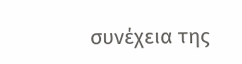συνέχεια της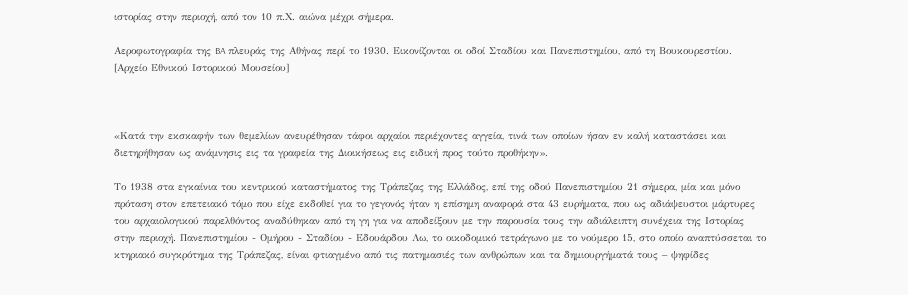ιστορίας στην περιοχή, από τον 10 π.Χ. αιώνα μέχρι σήμερα.

Αεροφωτογραφία της BA πλευράς της Αθήνας περί το 1930. Εικονίζονται οι οδοί Σταδίου και Πανεπιστημίου, από τη Βουκουρεστίου. [Αρχείο Εθνικού Ιστορικού Μουσείου]



«Κατά την εκσκαφήν των θεμελίων ανευρέθησαν τάφοι αρχαίοι περιέχοντες αγγεία, τινά των οποίων ήσαν εν καλή καταστάσει και διετηρήθησαν ως ανάμνησις εις τα γραφεία της Διοικήσεως εις ειδική προς τούτο προθήκην».

Το 1938 στα εγκαίνια του κεντρικού καταστήματος της Τράπεζας της Ελλάδος, επί της οδού Πανεπιστημίου 21 σήμερα, μία και μόνο πρόταση στον επετειακό τόμο που είχε εκδοθεί για το γεγονός ήταν η επίσημη αναφορά στα 43 ευρήματα, που ως αδιάψευστοι μάρτυρες του αρχαιολογικού παρελθόντος αναδύθηκαν από τη γη για να αποδείξουν με την παρουσία τους την αδιάλειπτη συνέχεια της Ιστορίας στην περιοχή. Πανεπιστημίου - Ομήρου - Σταδίου - Εδουάρδου Λω, το οικοδομικό τετράγωνο με το νούμερο 15, στο οποίο αναπτύσσεται το κτηριακό συγκρότημα της Τράπεζας, είναι φτιαγμένο από τις πατημασιές των ανθρώπων και τα δημιουργήματά τους – ψηφίδες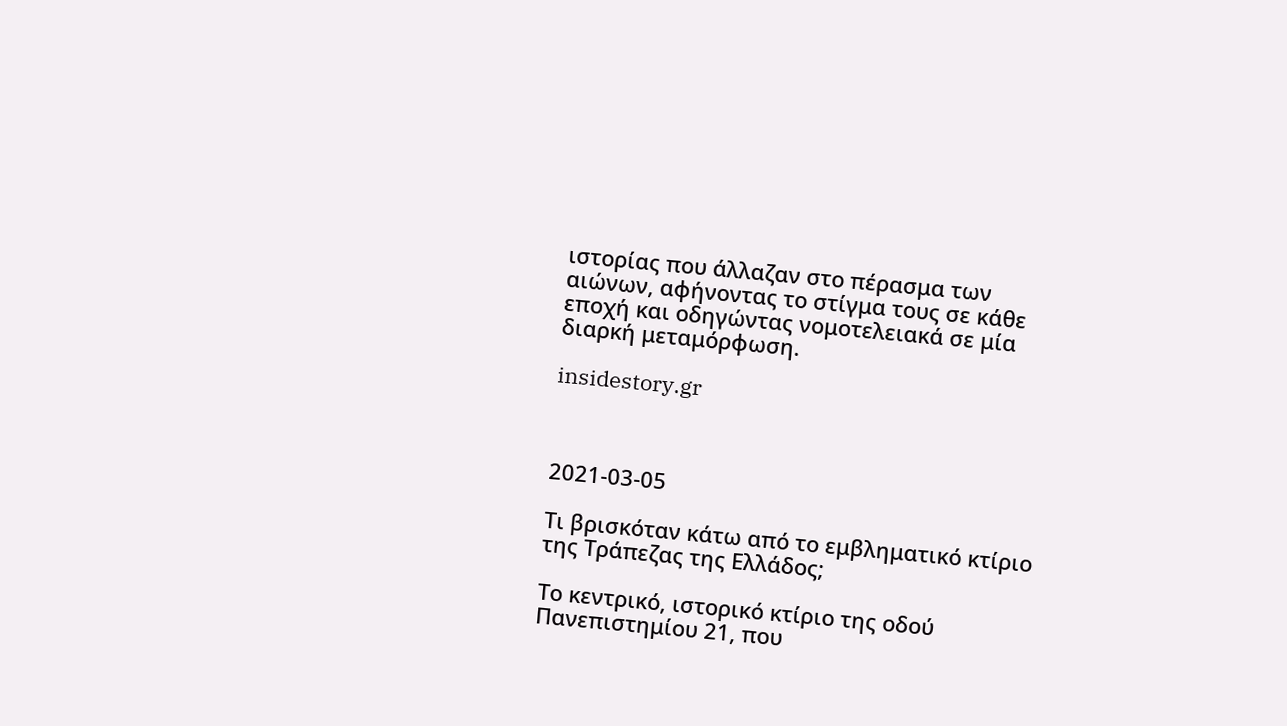ιστορίας που άλλαζαν στο πέρασμα των αιώνων, αφήνοντας το στίγμα τους σε κάθε εποχή και οδηγώντας νομοτελειακά σε μία διαρκή μεταμόρφωση.

insidestory.gr



2021-03-05

Τι βρισκόταν κάτω από το εμβληματικό κτίριο της Τράπεζας της Ελλάδος;

Το κεντρικό, ιστορικό κτίριο της οδού Πανεπιστημίου 21, που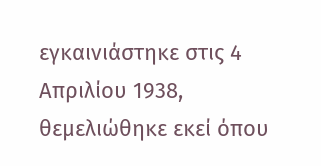εγκαινιάστηκε στις 4 Απριλίου 1938, θεμελιώθηκε εκεί όπου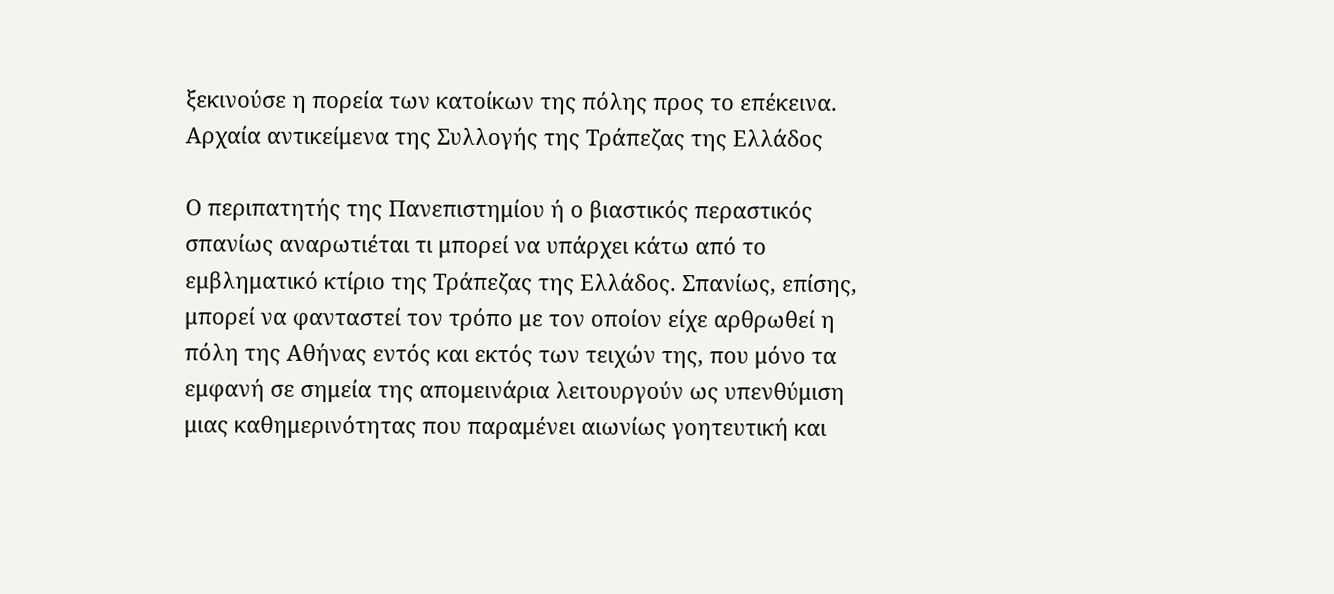ξεκινούσε η πορεία των κατοίκων της πόλης προς το επέκεινα.
Αρχαία αντικείμενα της Συλλογής της Τράπεζας της Ελλάδος

Ο περιπατητής της Πανεπιστημίου ή ο βιαστικός περαστικός σπανίως αναρωτιέται τι μπορεί να υπάρχει κάτω από το εμβληματικό κτίριο της Τράπεζας της Ελλάδος. Σπανίως, επίσης, μπορεί να φανταστεί τον τρόπο με τον οποίον είχε αρθρωθεί η πόλη της Αθήνας εντός και εκτός των τειχών της, που μόνο τα εμφανή σε σημεία της απομεινάρια λειτουργούν ως υπενθύμιση μιας καθημερινότητας που παραμένει αιωνίως γοητευτική και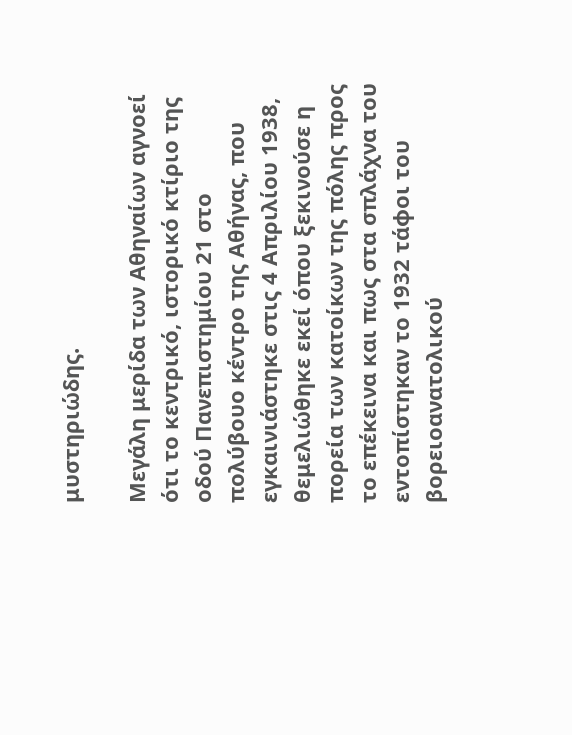μυστηριώδης.

Μεγάλη μερίδα των Αθηναίων αγνοεί ότι το κεντρικό, ιστορικό κτίριο της οδού Πανεπιστημίου 21 στο πολύβουο κέντρο της Αθήνας, που εγκαινιάστηκε στις 4 Απριλίου 1938, θεμελιώθηκε εκεί όπου ξεκινούσε η πορεία των κατοίκων της πόλης προς το επέκεινα και πως στα σπλάχνα του εντοπίστηκαν το 1932 τάφοι του βορειοανατολικού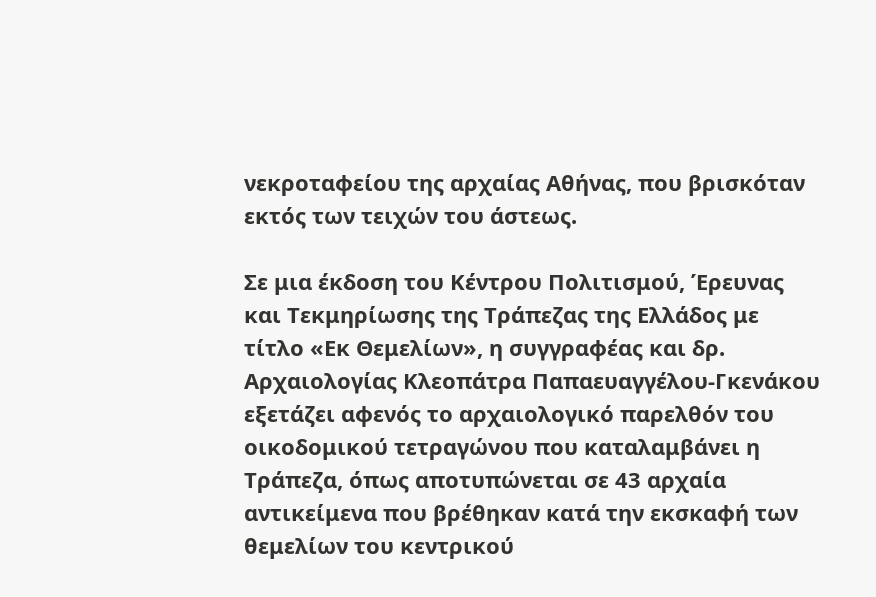νεκροταφείου της αρχαίας Αθήνας, που βρισκόταν εκτός των τειχών του άστεως.

Σε μια έκδοση του Κέντρου Πολιτισμού, Έρευνας και Τεκμηρίωσης της Τράπεζας της Ελλάδος με τίτλο «Εκ Θεμελίων», η συγγραφέας και δρ. Αρχαιολογίας Κλεοπάτρα Παπαευαγγέλου-Γκενάκου εξετάζει αφενός το αρχαιολογικό παρελθόν του οικοδομικού τετραγώνου που καταλαμβάνει η Τράπεζα, όπως αποτυπώνεται σε 43 αρχαία αντικείμενα που βρέθηκαν κατά την εκσκαφή των θεμελίων του κεντρικού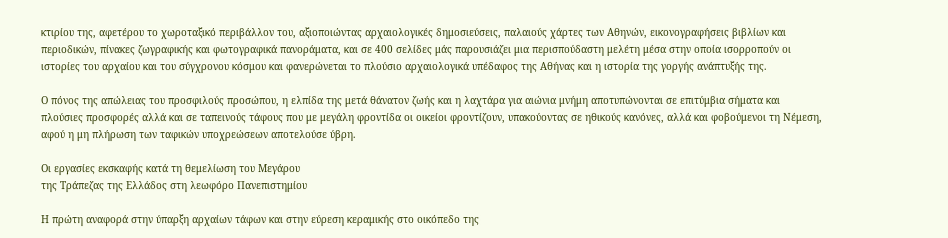κτιρίου της, αφετέρου το χωροταξικό περιβάλλον του, αξιοποιώντας αρχαιολογικές δημοσιεύσεις, παλαιούς χάρτες των Αθηνών, εικονογραφήσεις βιβλίων και περιοδικών, πίνακες ζωγραφικής και φωτογραφικά πανοράματα, και σε 400 σελίδες μάς παρουσιάζει μια περισπούδαστη μελέτη μέσα στην οποία ισορροπούν οι ιστορίες του αρχαίου και του σύγχρονου κόσμου και φανερώνεται το πλούσιο αρχαιολογικά υπέδαφος της Αθήνας και η ιστορία της γοργής ανάπτυξής της.

Ο πόνος της απώλειας του προσφιλούς προσώπου, η ελπίδα της μετά θάνατον ζωής και η λαχτάρα για αιώνια μνήμη αποτυπώνονται σε επιτύμβια σήματα και πλούσιες προσφορές αλλά και σε ταπεινούς τάφους που με μεγάλη φροντίδα οι οικείοι φροντίζουν, υπακούοντας σε ηθικούς κανόνες, αλλά και φοβούμενοι τη Νέμεση, αφού η μη πλήρωση των ταφικών υποχρεώσεων αποτελούσε ύβρη.

Οι εργασίες εκσκαφής κατά τη θεμελίωση του Μεγάρου
της Τράπεζας της Ελλάδος στη λεωφόρο Πανεπιστημίου

Η πρώτη αναφορά στην ύπαρξη αρχαίων τάφων και στην εύρεση κεραμικής στο οικόπεδο της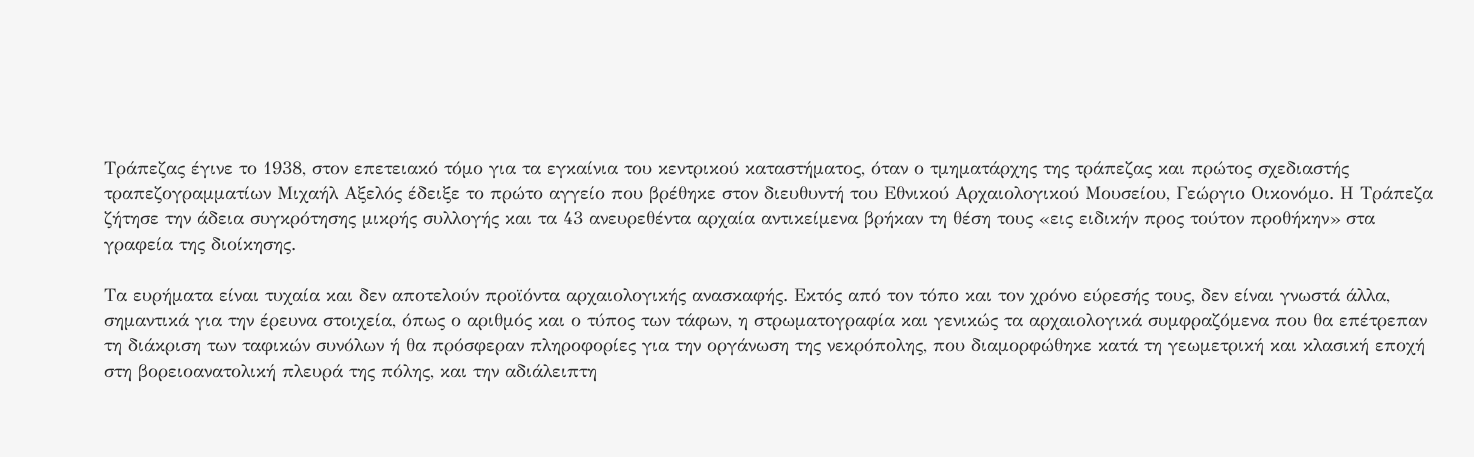Τράπεζας έγινε το 1938, στον επετειακό τόμο για τα εγκαίνια του κεντρικού καταστήματος, όταν ο τμηματάρχης της τράπεζας και πρώτος σχεδιαστής τραπεζογραμματίων Μιχαήλ Αξελός έδειξε το πρώτο αγγείο που βρέθηκε στον διευθυντή του Εθνικού Αρχαιολογικού Μουσείου, Γεώργιο Οικονόμο. Η Τράπεζα ζήτησε την άδεια συγκρότησης μικρής συλλογής και τα 43 ανευρεθέντα αρχαία αντικείμενα βρήκαν τη θέση τους «εις ειδικήν προς τούτον προθήκην» στα γραφεία της διοίκησης.

Τα ευρήματα είναι τυχαία και δεν αποτελούν προϊόντα αρχαιολογικής ανασκαφής. Εκτός από τον τόπο και τον χρόνο εύρεσής τους, δεν είναι γνωστά άλλα, σημαντικά για την έρευνα στοιχεία, όπως ο αριθμός και ο τύπος των τάφων, η στρωματογραφία και γενικώς τα αρχαιολογικά συμφραζόμενα που θα επέτρεπαν τη διάκριση των ταφικών συνόλων ή θα πρόσφεραν πληροφορίες για την οργάνωση της νεκρόπολης, που διαμορφώθηκε κατά τη γεωμετρική και κλασική εποχή στη βορειοανατολική πλευρά της πόλης, και την αδιάλειπτη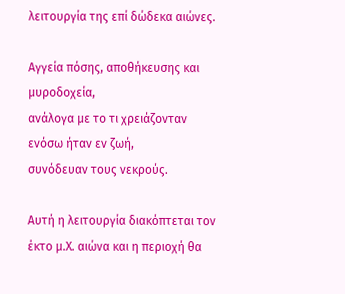λειτουργία της επί δώδεκα αιώνες.

Αγγεία πόσης, αποθήκευσης και μυροδοχεία,
ανάλογα με το τι χρειάζονταν ενόσω ήταν εν ζωή,
συνόδευαν τους νεκρούς.

Αυτή η λειτουργία διακόπτεται τον έκτο μ.Χ. αιώνα και η περιοχή θα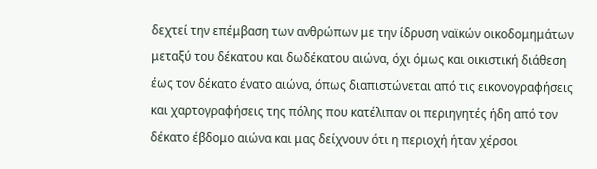δεχτεί την επέμβαση των ανθρώπων με την ίδρυση ναϊκών οικοδομημάτων μεταξύ του δέκατου και δωδέκατου αιώνα, όχι όμως και οικιστική διάθεση έως τον δέκατο ένατο αιώνα, όπως διαπιστώνεται από τις εικονογραφήσεις και χαρτογραφήσεις της πόλης που κατέλιπαν οι περιηγητές ήδη από τον δέκατο έβδομο αιώνα και μας δείχνουν ότι η περιοχή ήταν χέρσοι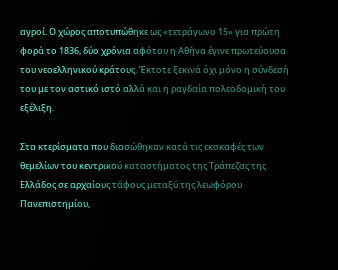αγροί. Ο χώρος αποτυπώθηκε ως «τετράγωνο 15» για πρώτη φορά το 1836, δύο χρόνια αφότου η Αθήνα έγινε πρωτεύουσα του νεοελληνικού κράτους. Έκτοτε ξεκινά όχι μόνο η σύνδεσή του με τον αστικό ιστό αλλά και η ραγδαία πολεοδομική του εξέλιξη.

Στα κτερίσματα που διασώθηκαν κατά τις εκσκαφές των θεμελίων του κεντρικού καταστήματος της Τράπεζας της Ελλάδος σε αρχαίους τάφους μεταξύ της λεωφόρου Πανεπιστημίου,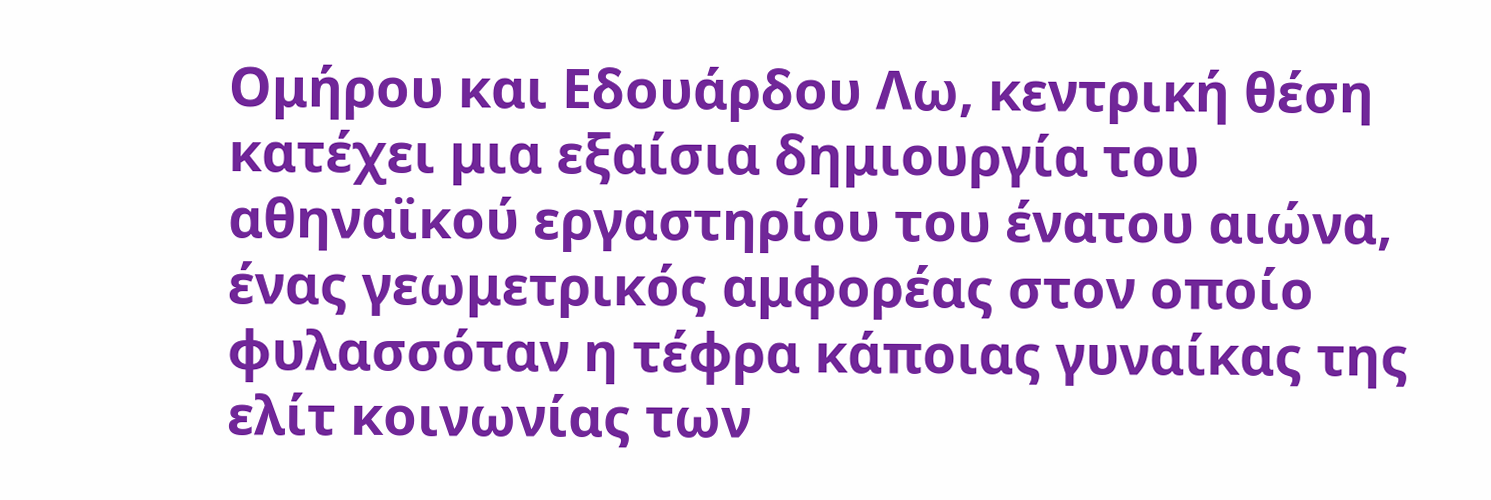Ομήρου και Εδουάρδου Λω, κεντρική θέση κατέχει μια εξαίσια δημιουργία του αθηναϊκού εργαστηρίου του ένατου αιώνα, ένας γεωμετρικός αμφορέας στον οποίο φυλασσόταν η τέφρα κάποιας γυναίκας της ελίτ κοινωνίας των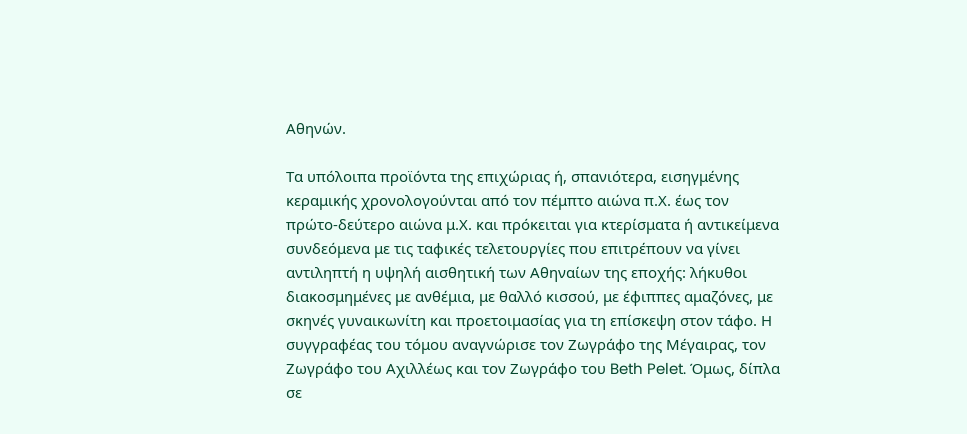Αθηνών.

Τα υπόλοιπα προϊόντα της επιχώριας ή, σπανιότερα, εισηγμένης κεραμικής χρονολογούνται από τον πέμπτο αιώνα π.Χ. έως τον πρώτο-δεύτερο αιώνα μ.Χ. και πρόκειται για κτερίσματα ή αντικείμενα συνδεόμενα με τις ταφικές τελετουργίες που επιτρέπουν να γίνει αντιληπτή η υψηλή αισθητική των Αθηναίων της εποχής: λήκυθοι διακοσμημένες με ανθέμια, με θαλλό κισσού, με έφιππες αμαζόνες, με σκηνές γυναικωνίτη και προετοιμασίας για τη επίσκεψη στον τάφο. Η συγγραφέας του τόμου αναγνώρισε τον Ζωγράφο της Μέγαιρας, τον Ζωγράφο του Αχιλλέως και τον Ζωγράφο του Beth Pelet. Όμως, δίπλα σε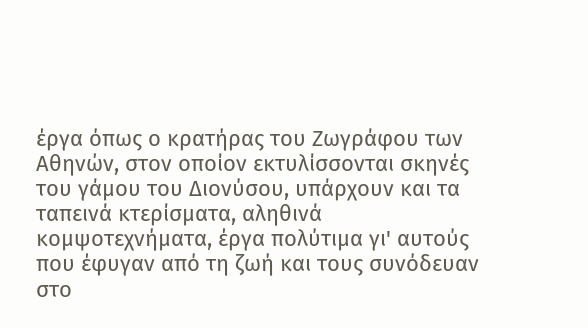έργα όπως ο κρατήρας του Ζωγράφου των Αθηνών, στον οποίον εκτυλίσσονται σκηνές του γάμου του Διονύσου, υπάρχουν και τα ταπεινά κτερίσματα, αληθινά κομψοτεχνήματα, έργα πολύτιμα γι' αυτούς που έφυγαν από τη ζωή και τους συνόδευαν στο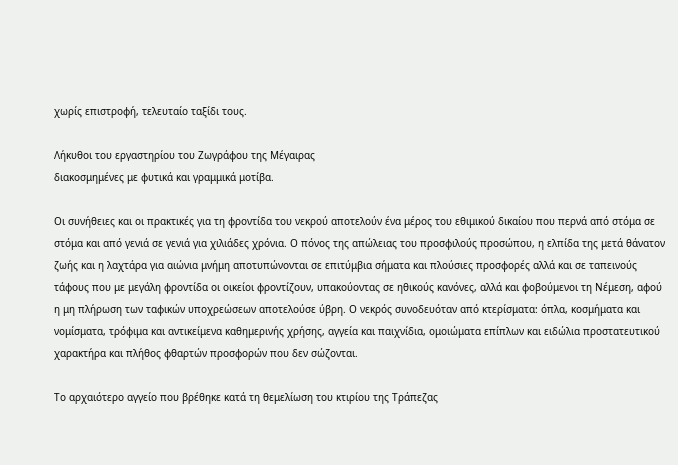χωρίς επιστροφή, τελευταίο ταξίδι τους.

Λήκυθοι του εργαστηρίου του Ζωγράφου της Μέγαιρας
διακοσμημένες με φυτικά και γραμμικά μοτίβα.

Οι συνήθειες και οι πρακτικές για τη φροντίδα του νεκρού αποτελούν ένα μέρος του εθιμικού δικαίου που περνά από στόμα σε στόμα και από γενιά σε γενιά για χιλιάδες χρόνια. Ο πόνος της απώλειας του προσφιλούς προσώπου, η ελπίδα της μετά θάνατον ζωής και η λαχτάρα για αιώνια μνήμη αποτυπώνονται σε επιτύμβια σήματα και πλούσιες προσφορές αλλά και σε ταπεινούς τάφους που με μεγάλη φροντίδα οι οικείοι φροντίζουν, υπακούοντας σε ηθικούς κανόνες, αλλά και φοβούμενοι τη Νέμεση, αφού η μη πλήρωση των ταφικών υποχρεώσεων αποτελούσε ύβρη. Ο νεκρός συνοδευόταν από κτερίσματα: όπλα, κοσμήματα και νομίσματα, τρόφιμα και αντικείμενα καθημερινής χρήσης, αγγεία και παιχνίδια, ομοιώματα επίπλων και ειδώλια προστατευτικού χαρακτήρα και πλήθος φθαρτών προσφορών που δεν σώζονται.

Το αρχαιότερο αγγείο που βρέθηκε κατά τη θεμελίωση του κτιρίου της Τράπεζας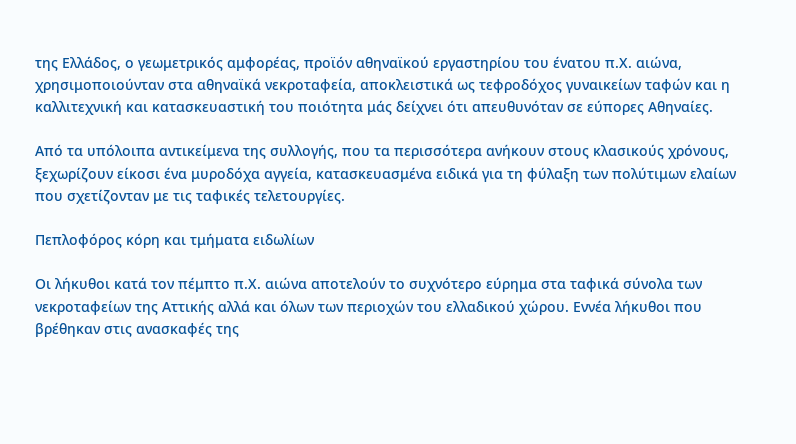της Ελλάδος, ο γεωμετρικός αμφορέας, προϊόν αθηναϊκού εργαστηρίου του ένατου π.Χ. αιώνα, χρησιμοποιούνταν στα αθηναϊκά νεκροταφεία, αποκλειστικά ως τεφροδόχος γυναικείων ταφών και η καλλιτεχνική και κατασκευαστική του ποιότητα μάς δείχνει ότι απευθυνόταν σε εύπορες Αθηναίες.

Από τα υπόλοιπα αντικείμενα της συλλογής, που τα περισσότερα ανήκουν στους κλασικούς χρόνους, ξεχωρίζουν είκοσι ένα μυροδόχα αγγεία, κατασκευασμένα ειδικά για τη φύλαξη των πολύτιμων ελαίων που σχετίζονταν με τις ταφικές τελετουργίες.

Πεπλοφόρος κόρη και τμήματα ειδωλίων

Οι λήκυθοι κατά τον πέμπτο π.Χ. αιώνα αποτελούν το συχνότερο εύρημα στα ταφικά σύνολα των νεκροταφείων της Αττικής αλλά και όλων των περιοχών του ελλαδικού χώρου. Εννέα λήκυθοι που βρέθηκαν στις ανασκαφές της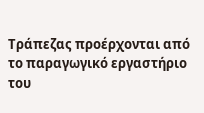Τράπεζας προέρχονται από το παραγωγικό εργαστήριο του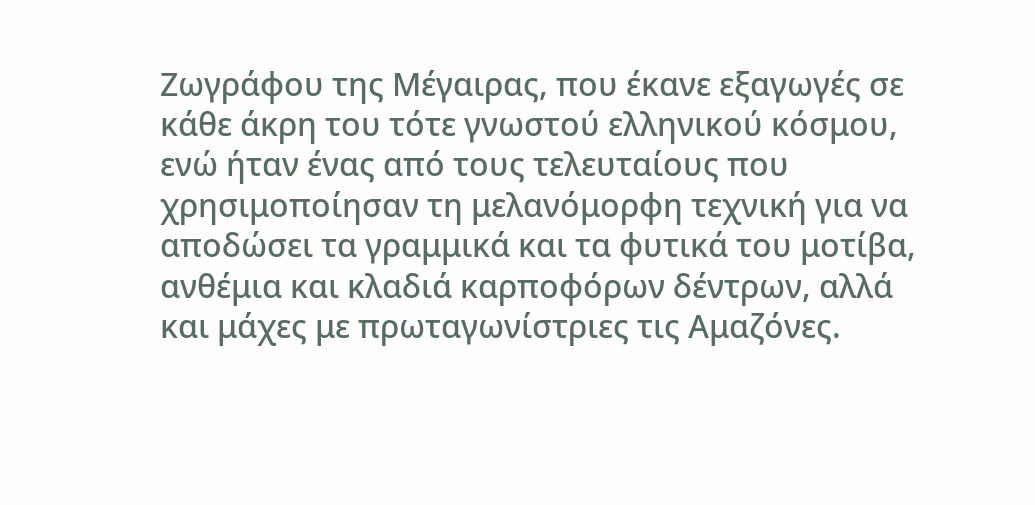Ζωγράφου της Μέγαιρας, που έκανε εξαγωγές σε κάθε άκρη του τότε γνωστού ελληνικού κόσμου, ενώ ήταν ένας από τους τελευταίους που χρησιμοποίησαν τη μελανόμορφη τεχνική για να αποδώσει τα γραμμικά και τα φυτικά του μοτίβα, ανθέμια και κλαδιά καρποφόρων δέντρων, αλλά και μάχες με πρωταγωνίστριες τις Αμαζόνες.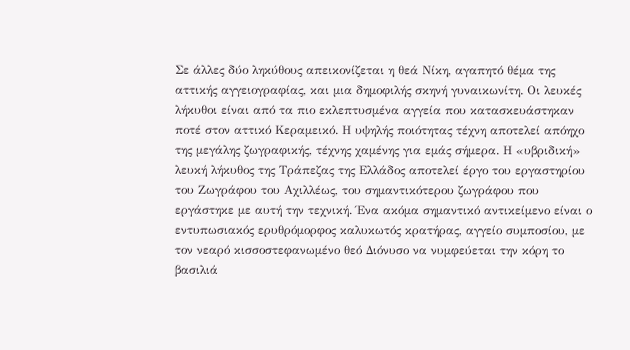Σε άλλες δύο ληκύθους απεικονίζεται η θεά Νίκη, αγαπητό θέμα της αττικής αγγειογραφίας, και μια δημοφιλής σκηνή γυναικωνίτη. Οι λευκές λήκυθοι είναι από τα πιο εκλεπτυσμένα αγγεία που κατασκευάστηκαν ποτέ στον αττικό Κεραμεικό. Η υψηλής ποιότητας τέχνη αποτελεί απόηχο της μεγάλης ζωγραφικής, τέχνης χαμένης για εμάς σήμερα. Η «υβριδική» λευκή λήκυθος της Τράπεζας της Ελλάδος αποτελεί έργο του εργαστηρίου του Ζωγράφου του Αχιλλέως, του σημαντικότερου ζωγράφου που εργάστηκε με αυτή την τεχνική. Ένα ακόμα σημαντικό αντικείμενο είναι ο εντυπωσιακός ερυθρόμορφος καλυκωτός κρατήρας, αγγείο συμποσίου, με τον νεαρό κισσοστεφανωμένο θεό Διόνυσο να νυμφεύεται την κόρη το βασιλιά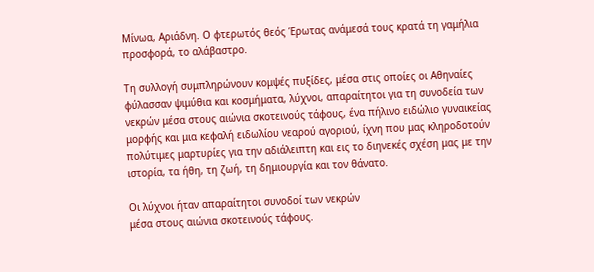Μίνωα, Αριάδνη. Ο φτερωτός θεός Έρωτας ανάμεσά τους κρατά τη γαμήλια προσφορά, το αλάβαστρο.

Τη συλλογή συμπληρώνουν κομψές πυξίδες, μέσα στις οποίες οι Αθηναίες φύλασσαν ψιμύθια και κοσμήματα, λύχνοι, απαραίτητοι για τη συνοδεία των νεκρών μέσα στους αιώνια σκοτεινούς τάφους, ένα πήλινο ειδώλιο γυναικείας μορφής και μια κεφαλή ειδωλίου νεαρού αγοριού, ίχνη που μας κληροδοτούν πολύτιμες μαρτυρίες για την αδιάλειπτη και εις το διηνεκές σχέση μας με την ιστορία, τα ήθη, τη ζωή, τη δημιουργία και τον θάνατο.

Οι λύχνοι ήταν απαραίτητοι συνοδοί των νεκρών
μέσα στους αιώνια σκοτεινούς τάφους.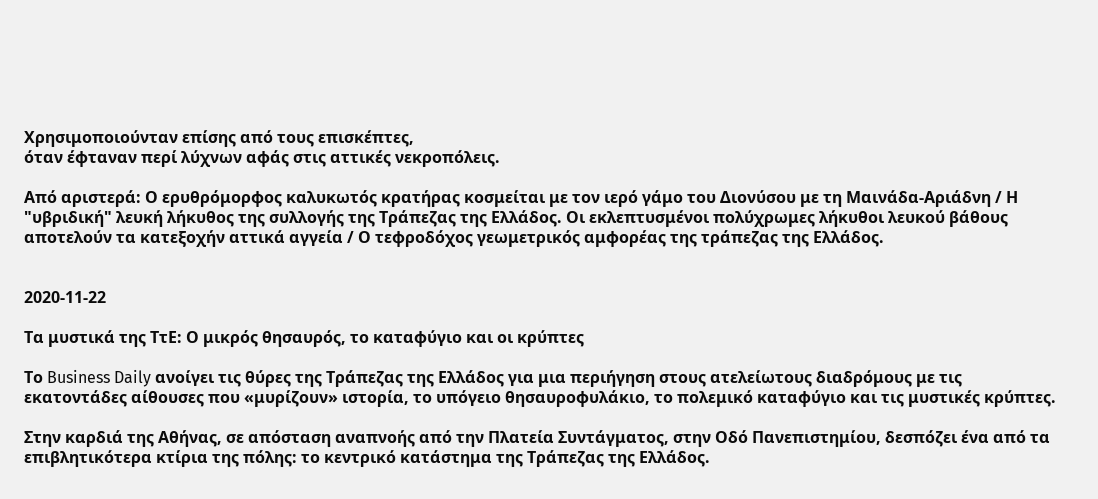Χρησιμοποιούνταν επίσης από τους επισκέπτες,
όταν έφταναν περί λύχνων αφάς στις αττικές νεκροπόλεις.

Από αριστερά: Ο ερυθρόμορφος καλυκωτός κρατήρας κοσμείται με τον ιερό γάμο του Διονύσου με τη Μαινάδα-Αριάδνη / Η "υβριδική" λευκή λήκυθος της συλλογής της Τράπεζας της Ελλάδος. Οι εκλεπτυσμένοι πολύχρωμες λήκυθοι λευκού βάθους αποτελούν τα κατεξοχήν αττικά αγγεία / Ο τεφροδόχος γεωμετρικός αμφορέας της τράπεζας της Ελλάδος.


2020-11-22

Τα μυστικά της ΤτΕ: Ο μικρός θησαυρός, το καταφύγιο και οι κρύπτες

Το Business Daily ανοίγει τις θύρες της Τράπεζας της Ελλάδος για μια περιήγηση στους ατελείωτους διαδρόμους με τις εκατοντάδες αίθουσες που «μυρίζουν» ιστορία, το υπόγειο θησαυροφυλάκιο, το πολεμικό καταφύγιο και τις μυστικές κρύπτες.

Στην καρδιά της Αθήνας, σε απόσταση αναπνοής από την Πλατεία Συντάγματος, στην Οδό Πανεπιστημίου, δεσπόζει ένα από τα επιβλητικότερα κτίρια της πόλης: το κεντρικό κατάστημα της Τράπεζας της Ελλάδος.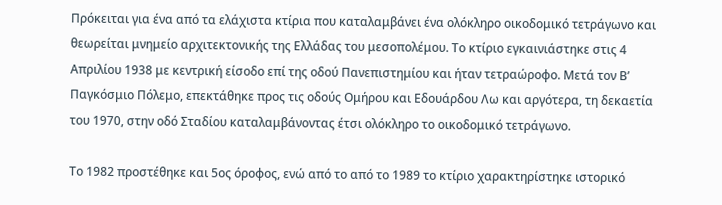Πρόκειται για ένα από τα ελάχιστα κτίρια που καταλαμβάνει ένα ολόκληρο οικοδομικό τετράγωνο και θεωρείται μνημείο αρχιτεκτονικής της Ελλάδας του μεσοπολέμου. Το κτίριο εγκαινιάστηκε στις 4 Απριλίου 1938 με κεντρική είσοδο επί της οδού Πανεπιστημίου και ήταν τετραώροφο. Μετά τον Β’ Παγκόσμιο Πόλεμο, επεκτάθηκε προς τις οδούς Ομήρου και Εδουάρδου Λω και αργότερα, τη δεκαετία του 1970, στην οδό Σταδίου καταλαμβάνοντας έτσι ολόκληρο το οικοδομικό τετράγωνο.

Το 1982 προστέθηκε και 5ος όροφος, ενώ από το από το 1989 το κτίριο χαρακτηρίστηκε ιστορικό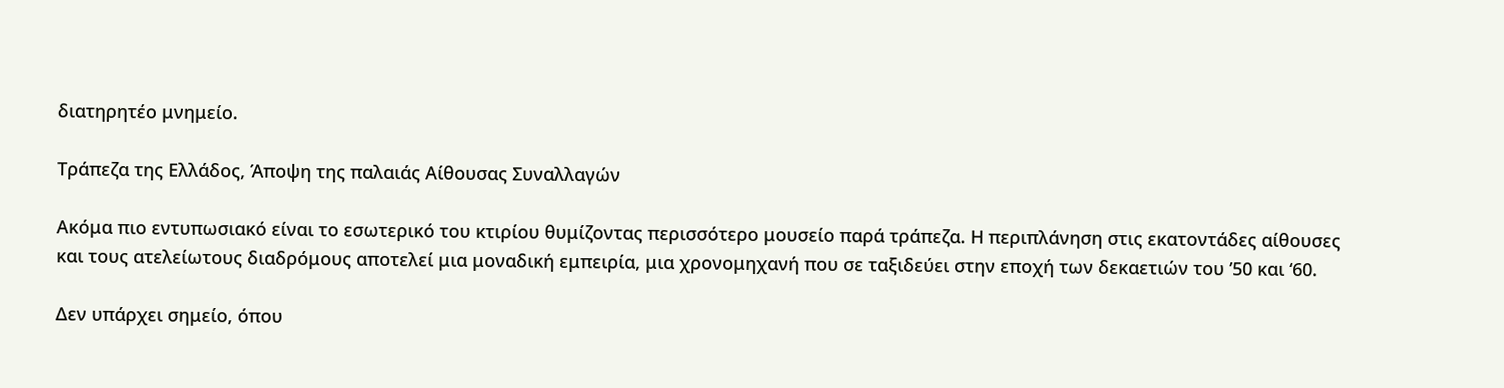διατηρητέο μνημείο.

Τράπεζα της Ελλάδος, Άποψη της παλαιάς Αίθουσας Συναλλαγών

Ακόμα πιο εντυπωσιακό είναι το εσωτερικό του κτιρίου θυμίζοντας περισσότερο μουσείο παρά τράπεζα. Η περιπλάνηση στις εκατοντάδες αίθουσες και τους ατελείωτους διαδρόμους αποτελεί μια μοναδική εμπειρία, μια χρονομηχανή που σε ταξιδεύει στην εποχή των δεκαετιών του ’50 και ‘60.

Δεν υπάρχει σημείο, όπου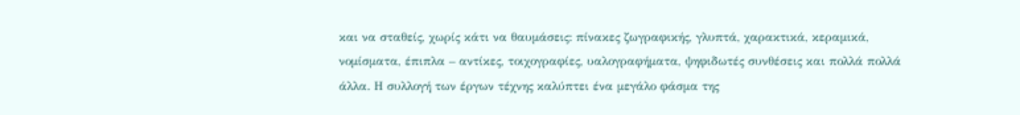και να σταθείς, χωρίς κάτι να θαυμάσεις: πίνακες ζωγραφικής, γλυπτά, χαρακτικά, κεραμικά, νομίσματα, έπιπλα – αντίκες, τοιχογραφίες, υαλογραφήματα, ψηφιδωτές συνθέσεις και πολλά πολλά άλλα. Η συλλογή των έργων τέχνης καλύπτει ένα μεγάλο φάσμα της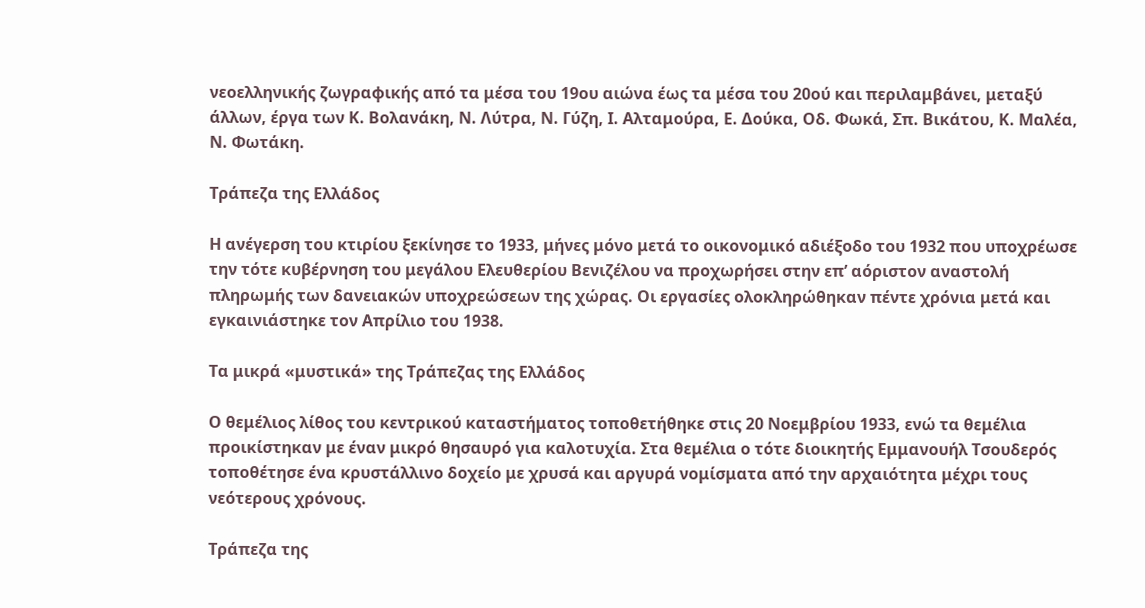νεοελληνικής ζωγραφικής από τα μέσα του 19ου αιώνα έως τα μέσα του 20ού και περιλαμβάνει, μεταξύ άλλων, έργα των Κ. Βολανάκη, Ν. Λύτρα, Ν. Γύζη, Ι. Αλταμούρα, Ε. Δούκα, Οδ. Φωκά, Σπ. Βικάτου, Κ. Μαλέα, Ν. Φωτάκη.

Τράπεζα της Ελλάδος

Η ανέγερση του κτιρίου ξεκίνησε το 1933, μήνες μόνο μετά το οικονομικό αδιέξοδο του 1932 που υποχρέωσε την τότε κυβέρνηση του μεγάλου Ελευθερίου Βενιζέλου να προχωρήσει στην επ’ αόριστον αναστολή πληρωμής των δανειακών υποχρεώσεων της χώρας. Οι εργασίες ολοκληρώθηκαν πέντε χρόνια μετά και εγκαινιάστηκε τον Απρίλιο του 1938.

Τα μικρά «μυστικά» της Τράπεζας της Ελλάδος

Ο θεμέλιος λίθος του κεντρικού καταστήματος τοποθετήθηκε στις 20 Νοεμβρίου 1933, ενώ τα θεμέλια προικίστηκαν με έναν μικρό θησαυρό για καλοτυχία. Στα θεμέλια ο τότε διοικητής Εμμανουήλ Τσουδερός τοποθέτησε ένα κρυστάλλινο δοχείο με χρυσά και αργυρά νομίσματα από την αρχαιότητα μέχρι τους νεότερους χρόνους.

Τράπεζα της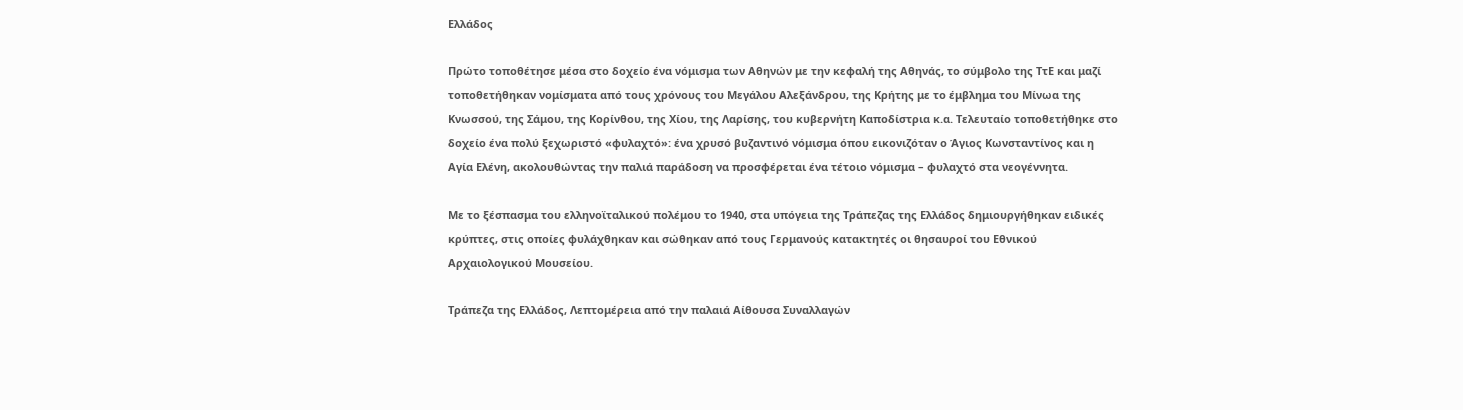Ελλάδος

Πρώτο τοποθέτησε μέσα στο δοχείο ένα νόμισμα των Αθηνών με την κεφαλή της Αθηνάς, το σύμβολο της ΤτΕ και μαζί τοποθετήθηκαν νομίσματα από τους χρόνους του Μεγάλου Αλεξάνδρου, της Κρήτης με το έμβλημα του Μίνωα της Κνωσσού, της Σάμου, της Κορίνθου, της Χίου, της Λαρίσης, του κυβερνήτη Καποδίστρια κ.α. Τελευταίο τοποθετήθηκε στο δοχείο ένα πολύ ξεχωριστό «φυλαχτό»: ένα χρυσό βυζαντινό νόμισμα όπου εικονιζόταν ο Άγιος Κωνσταντίνος και η Αγία Ελένη, ακολουθώντας την παλιά παράδοση να προσφέρεται ένα τέτοιο νόμισμα – φυλαχτό στα νεογέννητα.

Με το ξέσπασμα του ελληνοϊταλικού πολέμου το 1940, στα υπόγεια της Τράπεζας της Ελλάδος δημιουργήθηκαν ειδικές κρύπτες, στις οποίες φυλάχθηκαν και σώθηκαν από τους Γερμανούς κατακτητές οι θησαυροί του Εθνικού Αρχαιολογικού Μουσείου.

Τράπεζα της Ελλάδος, Λεπτομέρεια από την παλαιά Αίθουσα Συναλλαγών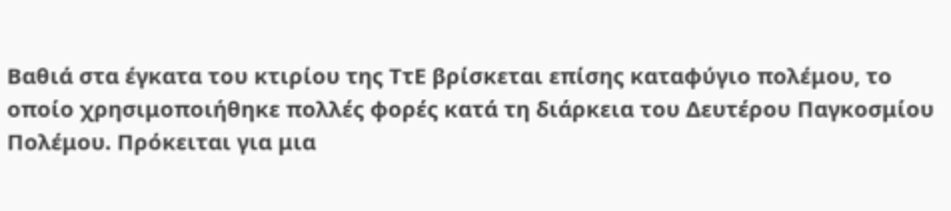Βαθιά στα έγκατα του κτιρίου της ΤτΕ βρίσκεται επίσης καταφύγιο πολέμου, το οποίο χρησιμοποιήθηκε πολλές φορές κατά τη διάρκεια του Δευτέρου Παγκοσμίου Πολέμου. Πρόκειται για μια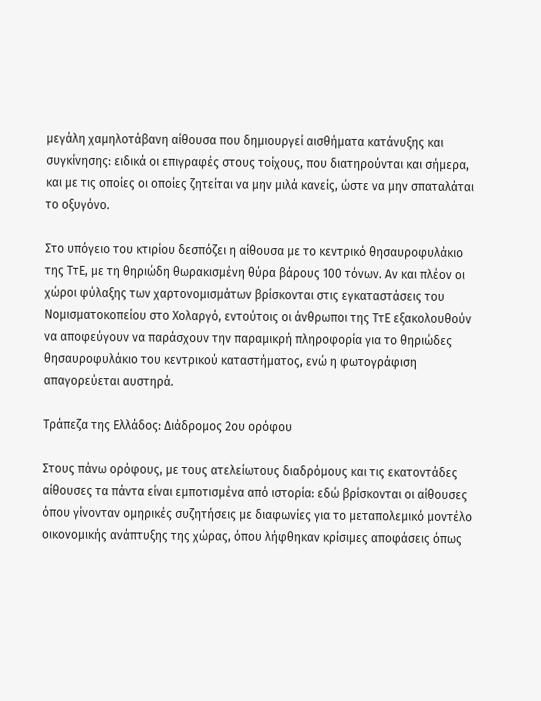μεγάλη χαμηλοτάβανη αίθουσα που δημιουργεί αισθήματα κατάνυξης και συγκίνησης: ειδικά οι επιγραφές στους τοίχους, που διατηρούνται και σήμερα, και με τις οποίες οι οποίες ζητείται να μην μιλά κανείς, ώστε να μην σπαταλάται το οξυγόνο.

Στο υπόγειο του κτιρίου δεσπόζει η αίθουσα με το κεντρικό θησαυροφυλάκιο της ΤτΕ, με τη θηριώδη θωρακισμένη θύρα βάρους 100 τόνων. Αν και πλέον οι χώροι φύλαξης των χαρτονομισμάτων βρίσκονται στις εγκαταστάσεις του Νομισματοκοπείου στο Χολαργό, εντούτοις οι άνθρωποι της ΤτΕ εξακολουθούν να αποφεύγουν να παράσχουν την παραμικρή πληροφορία για το θηριώδες θησαυροφυλάκιο του κεντρικού καταστήματος, ενώ η φωτογράφιση απαγορεύεται αυστηρά.

Τράπεζα της Ελλάδος: Διάδρομος 2ου ορόφου

Στους πάνω ορόφους, με τους ατελείωτους διαδρόμους και τις εκατοντάδες αίθουσες τα πάντα είναι εμποτισμένα από ιστορία: εδώ βρίσκονται οι αίθουσες όπου γίνονταν ομηρικές συζητήσεις με διαφωνίες για το μεταπολεμικό μοντέλο οικονομικής ανάπτυξης της χώρας, όπου λήφθηκαν κρίσιμες αποφάσεις όπως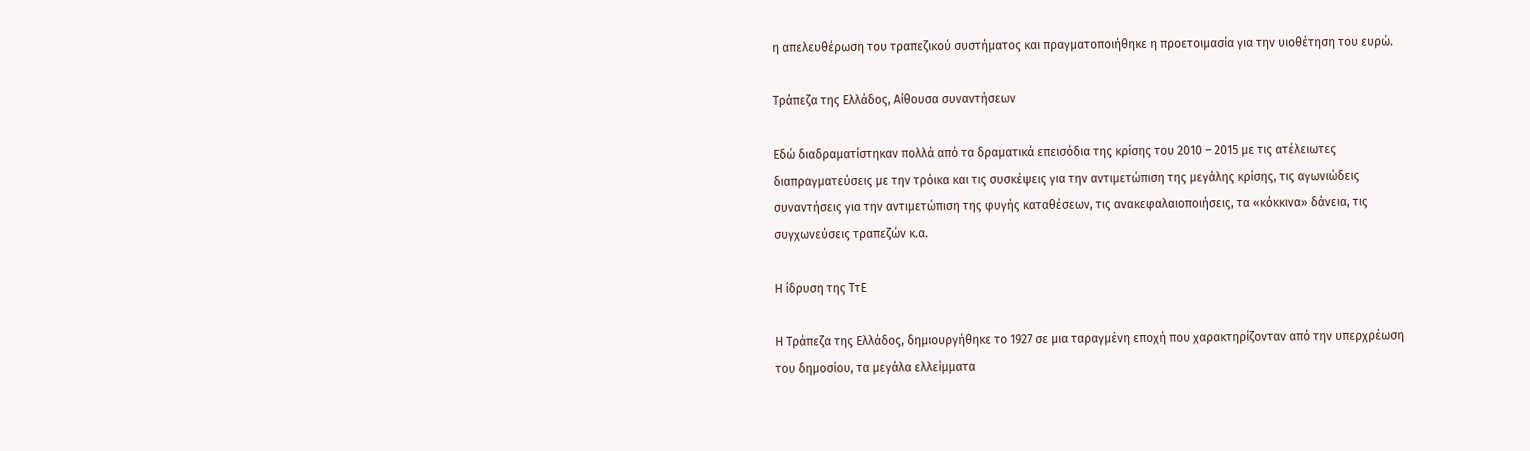η απελευθέρωση του τραπεζικού συστήματος και πραγματοποιήθηκε η προετοιμασία για την υιοθέτηση του ευρώ.

Τράπεζα της Ελλάδος, Αίθουσα συναντήσεων

Εδώ διαδραματίστηκαν πολλά από τα δραματικά επεισόδια της κρίσης του 2010 – 2015 με τις ατέλειωτες διαπραγματεύσεις με την τρόικα και τις συσκέψεις για την αντιμετώπιση της μεγάλης κρίσης, τις αγωνιώδεις συναντήσεις για την αντιμετώπιση της φυγής καταθέσεων, τις ανακεφαλαιοποιήσεις, τα «κόκκινα» δάνεια, τις συγχωνεύσεις τραπεζών κ.α.

Η ίδρυση της ΤτΕ

Η Τράπεζα της Ελλάδος, δημιουργήθηκε το 1927 σε μια ταραγμένη εποχή που χαρακτηρίζονταν από την υπερχρέωση του δημοσίου, τα μεγάλα ελλείμματα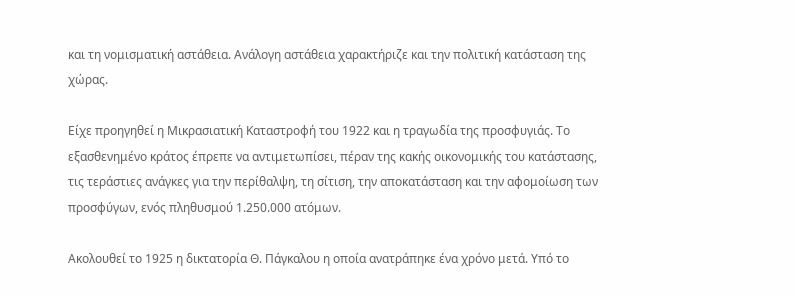και τη νομισματική αστάθεια. Ανάλογη αστάθεια χαρακτήριζε και την πολιτική κατάσταση της χώρας.

Είχε προηγηθεί η Μικρασιατική Καταστροφή του 1922 και η τραγωδία της προσφυγιάς. Το εξασθενημένο κράτος έπρεπε να αντιμετωπίσει, πέραν της κακής οικονομικής του κατάστασης, τις τεράστιες ανάγκες για την περίθαλψη, τη σίτιση, την αποκατάσταση και την αφομοίωση των προσφύγων, ενός πληθυσμού 1.250.000 ατόμων.

Ακολουθεί το 1925 η δικτατορία Θ. Πάγκαλου η οποία ανατράπηκε ένα χρόνο μετά. Υπό το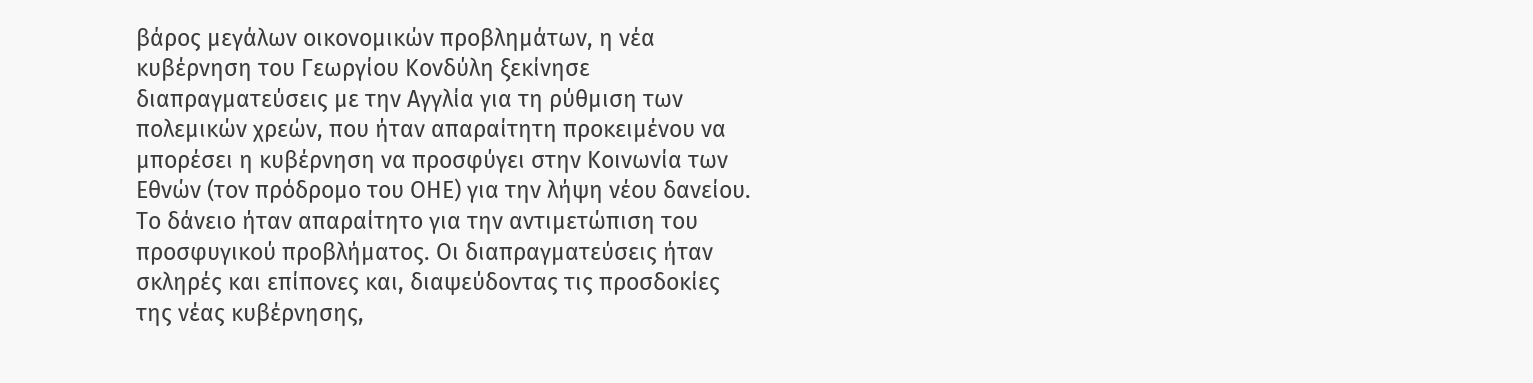βάρος μεγάλων οικονομικών προβλημάτων, η νέα κυβέρνηση του Γεωργίου Κονδύλη ξεκίνησε διαπραγματεύσεις με την Αγγλία για τη ρύθμιση των πολεμικών χρεών, που ήταν απαραίτητη προκειμένου να μπορέσει η κυβέρνηση να προσφύγει στην Κοινωνία των Εθνών (τον πρόδρομο του ΟΗΕ) για την λήψη νέου δανείου. Το δάνειο ήταν απαραίτητο για την αντιμετώπιση του προσφυγικού προβλήματος. Οι διαπραγματεύσεις ήταν σκληρές και επίπονες και, διαψεύδοντας τις προσδοκίες της νέας κυβέρνησης,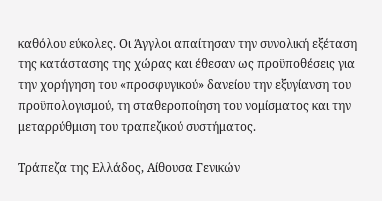καθόλου εύκολες. Οι Άγγλοι απαίτησαν την συνολική εξέταση της κατάστασης της χώρας και έθεσαν ως προϋποθέσεις για την χορήγηση του «προσφυγικού» δανείου την εξυγίανση του προϋπολογισμού, τη σταθεροποίηση του νομίσματος και την μεταρρύθμιση του τραπεζικού συστήματος.

Τράπεζα της Ελλάδος, Αίθουσα Γενικών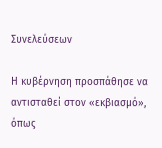Συνελεύσεων

Η κυβέρνηση προσπάθησε να αντισταθεί στον «εκβιασμό», όπως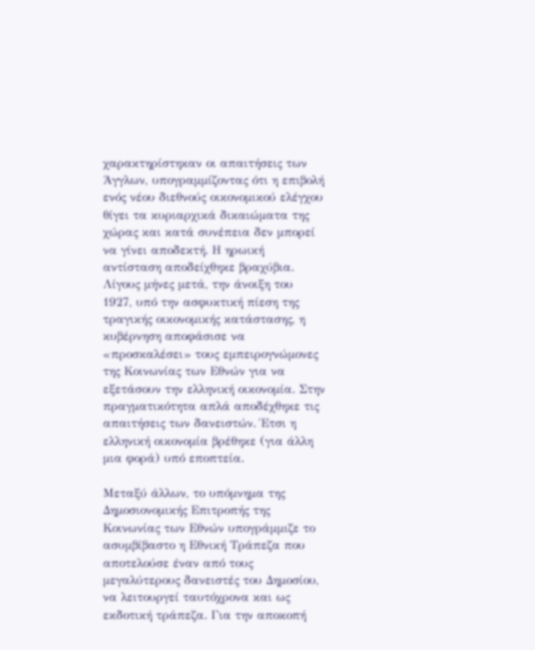χαρακτηρίστηκαν οι απαιτήσεις των Άγγλων, υπογραμμίζοντας ότι η επιβολή ενός νέου διεθνούς οικονομικού ελέγχου θίγει τα κυριαρχικά δικαιώματα της χώρας και κατά συνέπεια δεν μπορεί να γίνει αποδεκτή. Η ηρωική αντίσταση αποδείχθηκε βραχύβια. Λίγους μήνες μετά, την άνοιξη του 1927, υπό την ασφυκτική πίεση της τραγικής οικονομικής κατάστασης, η κυβέρνηση αποφάσισε να «προσκαλέσει» τους εμπειρογνώμονες της Κοινωνίας των Εθνών για να εξετάσουν την ελληνική οικονομία. Στην πραγματικότητα απλά αποδέχθηκε τις απαιτήσεις των δανειστών. Έτσι η ελληνική οικονομία βρέθηκε (για άλλη μια φορά) υπό εποπτεία.

Μεταξύ άλλων, το υπόμνημα της Δημοσιονομικής Επιτροπής της Κοινωνίας των Εθνών υπογράμμιζε το ασυμβίβαστο η Εθνική Τράπεζα που αποτελούσε έναν από τους μεγαλύτερους δανειστές του Δημοσίου, να λειτουργεί ταυτόχρονα και ως εκδοτική τράπεζα. Για την αποκοπή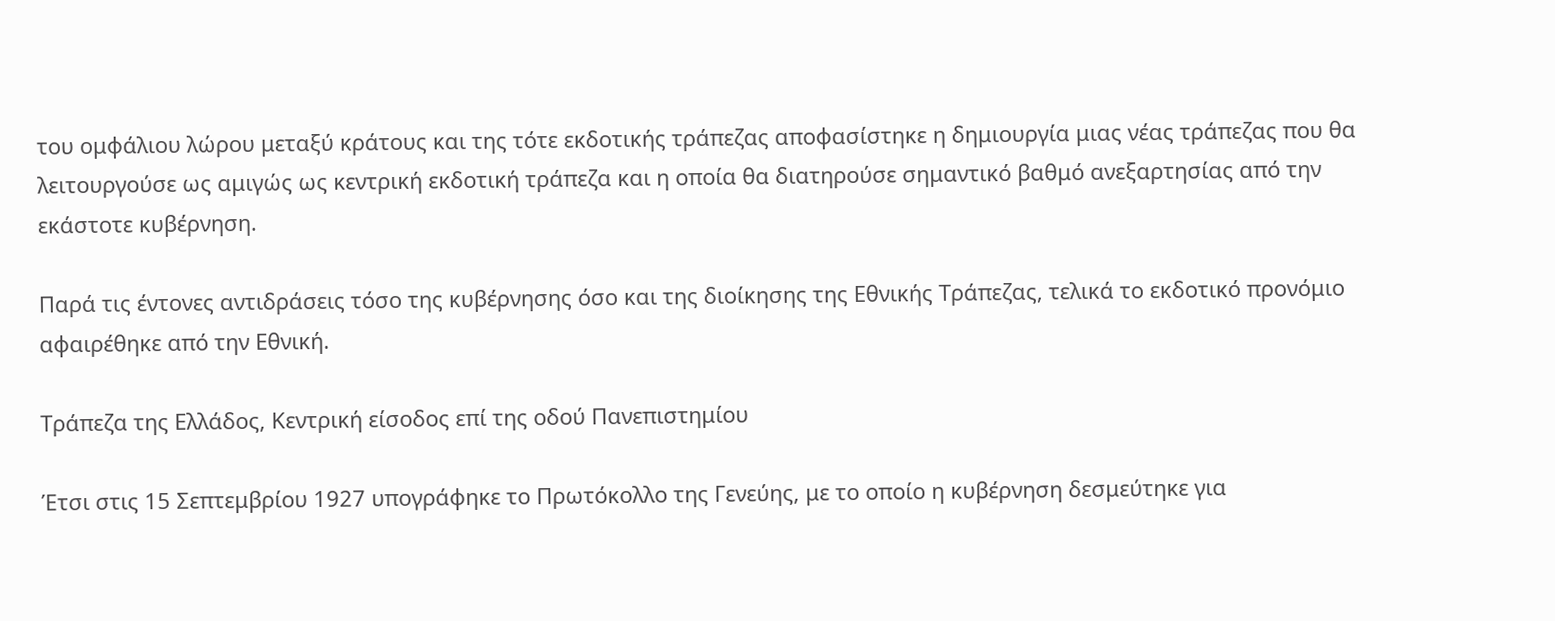του ομφάλιου λώρου μεταξύ κράτους και της τότε εκδοτικής τράπεζας αποφασίστηκε η δημιουργία μιας νέας τράπεζας που θα λειτουργούσε ως αμιγώς ως κεντρική εκδοτική τράπεζα και η οποία θα διατηρούσε σημαντικό βαθμό ανεξαρτησίας από την εκάστοτε κυβέρνηση.

Παρά τις έντονες αντιδράσεις τόσο της κυβέρνησης όσο και της διοίκησης της Εθνικής Τράπεζας, τελικά το εκδοτικό προνόμιο αφαιρέθηκε από την Εθνική.

Τράπεζα της Ελλάδος, Κεντρική είσοδος επί της οδού Πανεπιστημίου

Έτσι στις 15 Σεπτεμβρίου 1927 υπογράφηκε το Πρωτόκολλο της Γενεύης, με το οποίο η κυβέρνηση δεσμεύτηκε για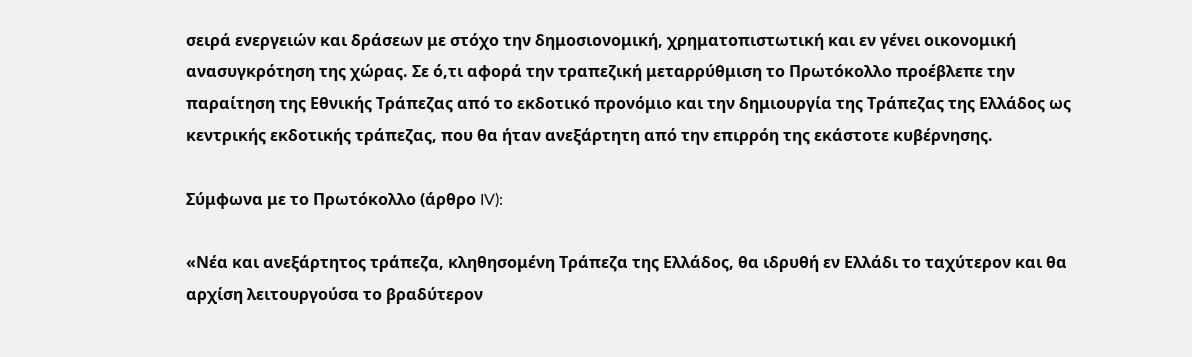σειρά ενεργειών και δράσεων με στόχο την δημοσιονομική, χρηματοπιστωτική και εν γένει οικονομική ανασυγκρότηση της χώρας. Σε ό,τι αφορά την τραπεζική μεταρρύθμιση το Πρωτόκολλο προέβλεπε την παραίτηση της Εθνικής Τράπεζας από το εκδοτικό προνόμιο και την δημιουργία της Τράπεζας της Ελλάδος ως κεντρικής εκδοτικής τράπεζας, που θα ήταν ανεξάρτητη από την επιρρόη της εκάστοτε κυβέρνησης.

Σύμφωνα με το Πρωτόκολλο (άρθρο IV):

«Νέα και ανεξάρτητος τράπεζα, κληθησομένη Τράπεζα της Ελλάδος, θα ιδρυθή εν Ελλάδι το ταχύτερον και θα αρχίση λειτουργούσα το βραδύτερον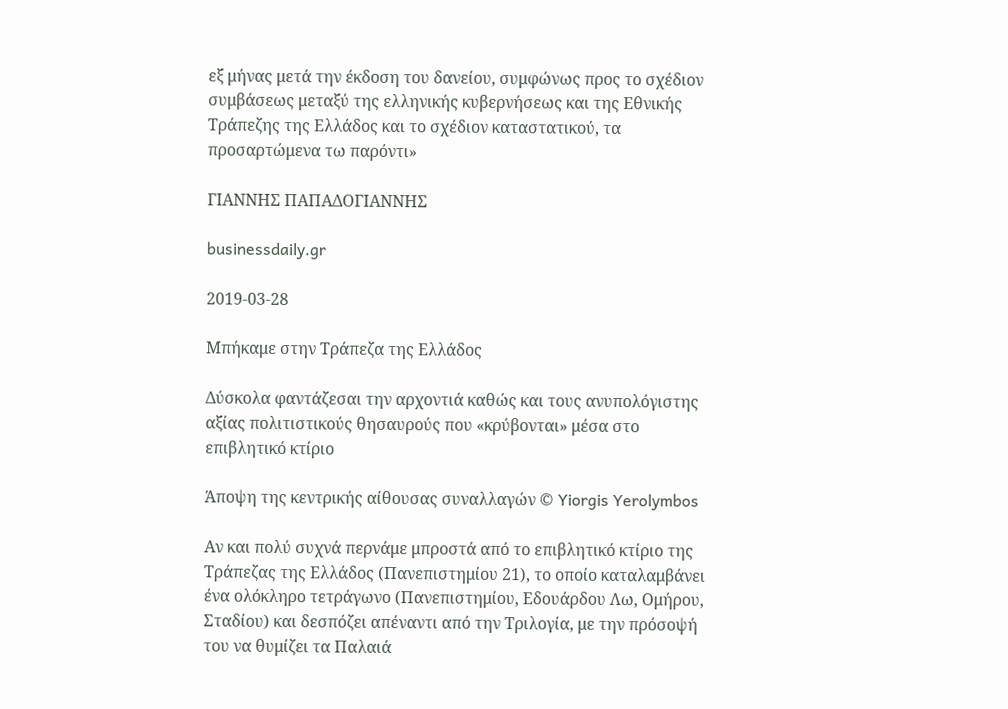εξ μήνας μετά την έκδοση του δανείου, συμφώνως προς το σχέδιον συμβάσεως μεταξύ της ελληνικής κυβερνήσεως και της Εθνικής Τράπεζης της Ελλάδος και το σχέδιον καταστατικού, τα προσαρτώμενα τω παρόντι»

ΓΙΑΝΝΗΣ ΠΑΠΑΔΟΓΙΑΝΝΗΣ

businessdaily.gr

2019-03-28

Μπήκαμε στην Τράπεζα της Ελλάδος

Δύσκολα φαντάζεσαι την αρχοντιά καθώς και τους ανυπολόγιστης αξίας πολιτιστικούς θησαυρούς που «κρύβονται» μέσα στο επιβλητικό κτίριο

Άποψη της κεντρικής αίθουσας συναλλαγών © Yiorgis Yerolymbos

Αν και πολύ συχνά περνάμε μπροστά από το επιβλητικό κτίριο της Τράπεζας της Ελλάδος (Πανεπιστημίου 21), το οποίο καταλαμβάνει ένα ολόκληρο τετράγωνο (Πανεπιστημίου, Εδουάρδου Λω, Ομήρου, Σταδίου) και δεσπόζει απέναντι από την Τριλογία, με την πρόσοψή του να θυμίζει τα Παλαιά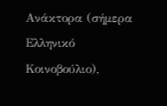Ανάκτορα (σήμερα Ελληνικό Κοινοβούλιο),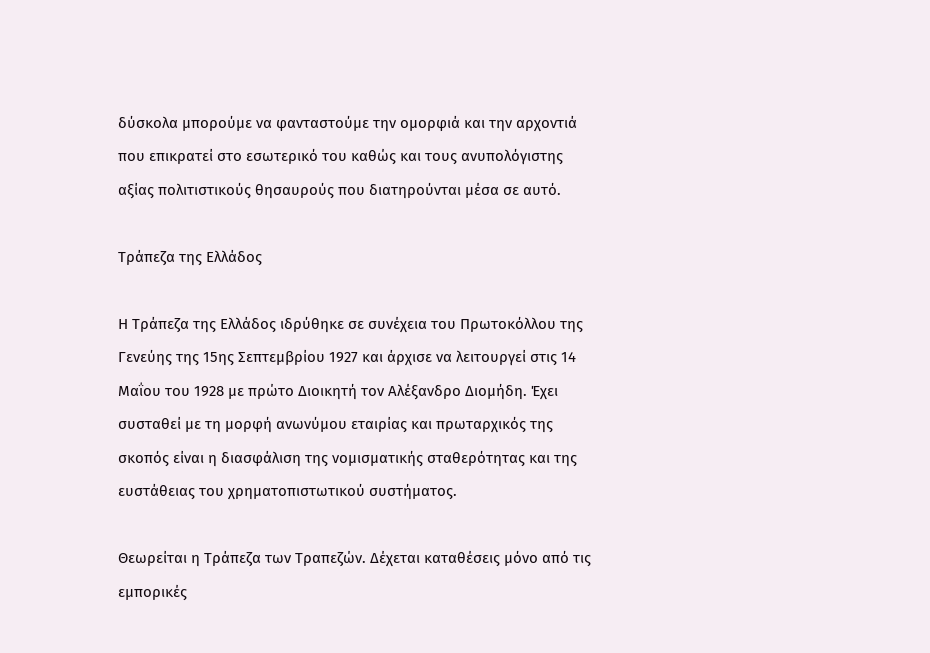δύσκολα μπορούμε να φανταστούμε την ομορφιά και την αρχοντιά που επικρατεί στο εσωτερικό του καθώς και τους ανυπολόγιστης αξίας πολιτιστικούς θησαυρούς που διατηρούνται μέσα σε αυτό.

Τράπεζα της Ελλάδος

Η Τράπεζα της Ελλάδος ιδρύθηκε σε συνέχεια του Πρωτοκόλλου της Γενεύης της 15ης Σεπτεμβρίου 1927 και άρχισε να λειτουργεί στις 14 Μαΐου του 1928 με πρώτο Διοικητή τον Αλέξανδρο Διομήδη. Έχει συσταθεί με τη μορφή ανωνύμου εταιρίας και πρωταρχικός της σκοπός είναι η διασφάλιση της νομισματικής σταθερότητας και της ευστάθειας του χρηματοπιστωτικού συστήματος.

Θεωρείται η Τράπεζα των Τραπεζών. Δέχεται καταθέσεις μόνο από τις εμπορικές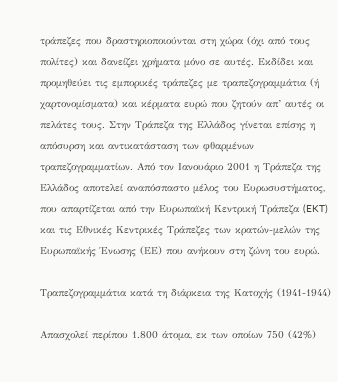τράπεζες που δραστηριοποιούνται στη χώρα (όχι από τους πολίτες) και δανείζει χρήματα μόνο σε αυτές. Εκδίδει και προμηθεύει τις εμπορικές τράπεζες με τραπεζογραμμάτια (ή χαρτονομίσματα) και κέρματα ευρώ που ζητούν απ’ αυτές οι πελάτες τους. Στην Τράπεζα της Ελλάδος γίνεται επίσης η απόσυρση και αντικατάσταση των φθαρμένων τραπεζογραμματίων. Από τον Ιανουάριο 2001 η Τράπεζα της Ελλάδος αποτελεί αναπόσπαστο μέλος του Ευρωσυστήματος, που απαρτίζεται από την Ευρωπαϊκή Κεντρική Τράπεζα (EKT) και τις Εθνικές Κεντρικές Τράπεζες των κρατών-μελών της Ευρωπαϊκής Ένωσης (ΕΕ) που ανήκουν στη ζώνη του ευρώ.

Τραπεζογραμμάτια κατά τη διάρκεια της Κατοχής (1941-1944)

Απασχολεί περίπου 1.800 άτομα, εκ των οποίων 750 (42%)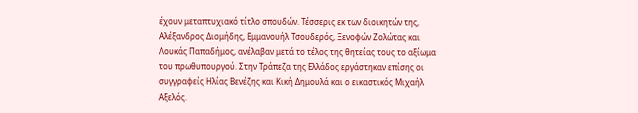έχουν μεταπτυχιακό τίτλο σπουδών. Τέσσερις εκ των διοικητών της, Αλέξανδρος Διομήδης, Εμμανουήλ Τσουδερός, Ξενοφών Ζολώτας και Λουκάς Παπαδήμος, ανέλαβαν μετά το τέλος της θητείας τους το αξίωμα του πρωθυπουργού. Στην Τράπεζα της Ελλάδος εργάστηκαν επίσης οι συγγραφείς Ηλίας Βενέζης και Κική Δημουλά και ο εικαστικός Μιχαήλ Αξελός.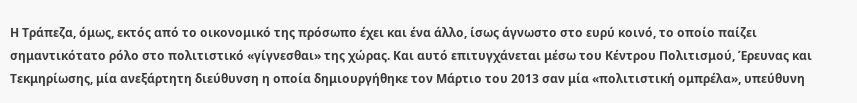H Τράπεζα, όμως, εκτός από το οικονομικό της πρόσωπο έχει και ένα άλλο, ίσως άγνωστο στο ευρύ κοινό, το οποίο παίζει σημαντικότατο ρόλο στο πολιτιστικό «γίγνεσθαι» της χώρας. Και αυτό επιτυγχάνεται μέσω του Κέντρου Πολιτισμού, Έρευνας και Τεκμηρίωσης, μία ανεξάρτητη διεύθυνση η οποία δημιουργήθηκε τον Μάρτιο του 2013 σαν μία «πολιτιστική ομπρέλα», υπεύθυνη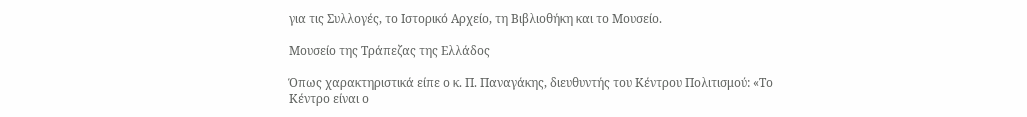για τις Συλλογές, το Ιστορικό Αρχείο, τη Βιβλιοθήκη και το Μουσείο.

Μουσείο της Τράπεζας της Ελλάδος

Όπως χαρακτηριστικά είπε ο κ. Π. Παναγάκης, διευθυντής του Κέντρου Πολιτισμού: «Το Κέντρο είναι ο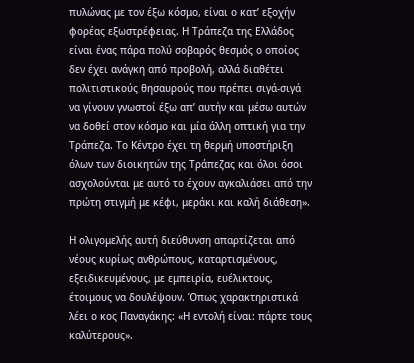πυλώνας με τον έξω κόσμο, είναι ο κατ’ εξοχήν φορέας εξωστρέφειας. Η Τράπεζα της Ελλάδος είναι ένας πάρα πολύ σοβαρός θεσμός ο οποίος δεν έχει ανάγκη από προβολή, αλλά διαθέτει πολιτιστικούς θησαυρούς που πρέπει σιγά-σιγά να γίνουν γνωστοί έξω απ’ αυτήν και μέσω αυτών να δοθεί στον κόσμο και μία άλλη οπτική για την Τράπεζα. Το Κέντρο έχει τη θερμή υποστήριξη όλων των διοικητών της Τράπεζας και όλοι όσοι ασχολούνται με αυτό το έχουν αγκαλιάσει από την πρώτη στιγμή με κέφι, μεράκι και καλή διάθεση».

Η ολιγομελής αυτή διεύθυνση απαρτίζεται από νέους κυρίως ανθρώπους, καταρτισμένους, εξειδικευμένους, με εμπειρία, ευέλικτους, έτοιμους να δουλέψουν. Όπως χαρακτηριστικά λέει ο κος Παναγάκης: «Η εντολή είναι: πάρτε τους καλύτερους».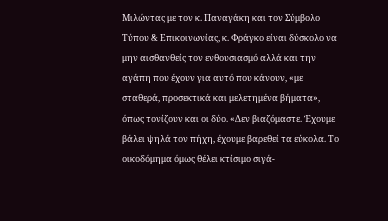Μιλώντας με τον κ. Παναγάκη και τον Σύμβολο Τύπου & Επικοινωνίας, κ. Φράγκο είναι δύσκολο να μην αισθανθείς τον ενθουσιασμό αλλά και την αγάπη που έχουν για αυτό που κάνουν, «με σταθερά, προσεκτικά και μελετημένα βήματα», όπως τονίζουν και οι δύο. «Δεν βιαζόμαστε. Έχουμε βάλει ψηλά τον πήχη, έχουμε βαρεθεί τα εύκολα. Το οικοδόμημα όμως θέλει κτίσιμο σιγά-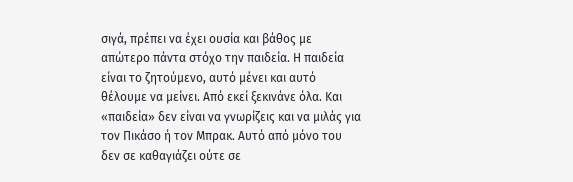σιγά, πρέπει να έχει ουσία και βάθος με απώτερο πάντα στόχο την παιδεία. Η παιδεία είναι το ζητούμενο, αυτό μένει και αυτό θέλουμε να μείνει. Από εκεί ξεκινάνε όλα. Και «παιδεία» δεν είναι να γνωρίζεις και να μιλάς για τον Πικάσο ή τον Μπρακ. Αυτό από μόνο του δεν σε καθαγιάζει ούτε σε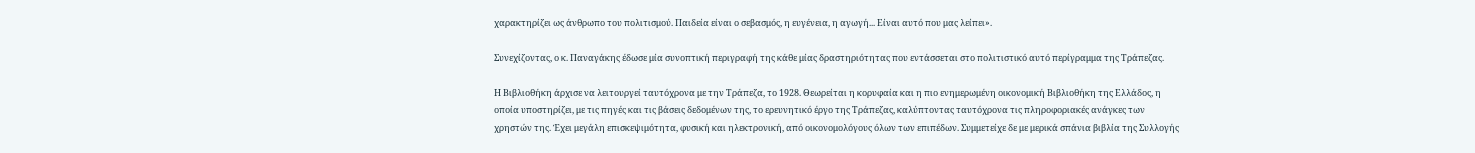χαρακτηρίζει ως άνθρωπο του πολιτισμού. Παιδεία είναι ο σεβασμός, η ευγένεια, η αγωγή... Είναι αυτό που μας λείπει».

Συνεχίζοντας, ο κ. Παναγάκης έδωσε μία συνοπτική περιγραφή της κάθε μίας δραστηριότητας που εντάσσεται στο πολιτιστικό αυτό περίγραμμα της Τράπεζας.

Η Βιβλιοθήκη άρχισε να λειτουργεί ταυτόχρονα με την Τράπεζα, το 1928. Θεωρείται η κορυφαία και η πιο ενημερωμένη οικονομική Βιβλιοθήκη της Ελλάδος, η οποία υποστηρίζει, με τις πηγές και τις βάσεις δεδομένων της, το ερευνητικό έργο της Τράπεζας, καλύπτοντας ταυτόχρονα τις πληροφοριακές ανάγκες των χρηστών της. Έχει μεγάλη επισκεψιμότητα, φυσική και ηλεκτρονική, από οικονομολόγους όλων των επιπέδων. Συμμετείχε δε με μερικά σπάνια βιβλία της Συλλογής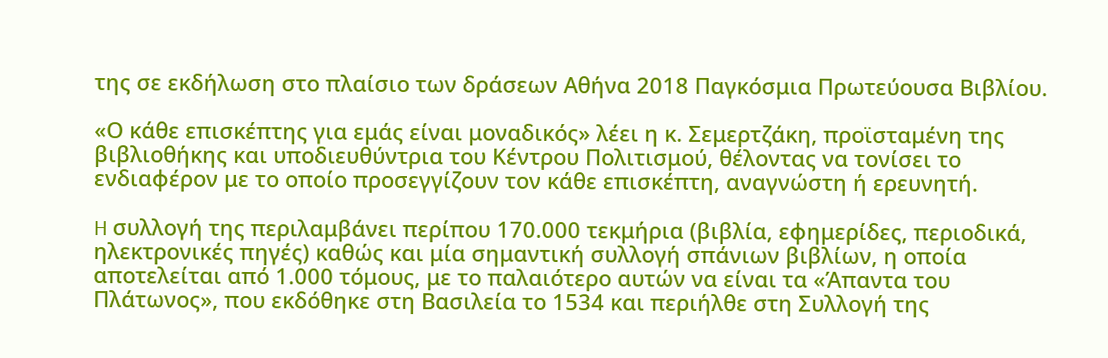της σε εκδήλωση στο πλαίσιο των δράσεων Αθήνα 2018 Παγκόσμια Πρωτεύουσα Βιβλίου.

«Ο κάθε επισκέπτης για εμάς είναι μοναδικός» λέει η κ. Σεμερτζάκη, προϊσταμένη της βιβλιοθήκης και υποδιευθύντρια του Κέντρου Πολιτισμού, θέλοντας να τονίσει το ενδιαφέρον με το οποίο προσεγγίζουν τον κάθε επισκέπτη, αναγνώστη ή ερευνητή.

H συλλογή της περιλαμβάνει περίπου 170.000 τεκμήρια (βιβλία, εφημερίδες, περιοδικά, ηλεκτρονικές πηγές) καθώς και μία σημαντική συλλογή σπάνιων βιβλίων, η οποία αποτελείται από 1.000 τόμους, με το παλαιότερο αυτών να είναι τα «Άπαντα του Πλάτωνος», που εκδόθηκε στη Βασιλεία το 1534 και περιήλθε στη Συλλογή της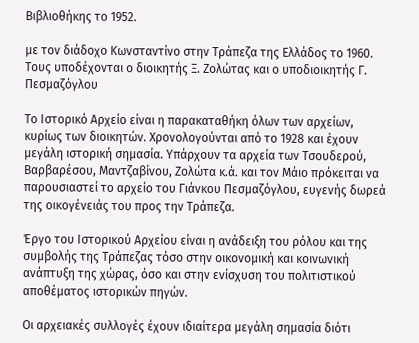Βιβλιοθήκης το 1952.

με τον διάδοχο Κωνσταντίνο στην Τράπεζα της Ελλάδος το 1960.
Τους υποδέχoνται ο διοικητής Ξ. Ζολώτας και ο υποδιοικητής Γ. Πεσμαζόγλου

Το Ιστορικό Αρχείο είναι η παρακαταθήκη όλων των αρχείων, κυρίως των διοικητών. Χρονολογούνται από το 1928 και έχουν μεγάλη ιστορική σημασία. Υπάρχουν τα αρχεία των Τσουδερού, Βαρβαρέσου, Μαντζαβίνου, Ζολώτα κ.ά. και τον Μάιο πρόκειται να παρουσιαστεί το αρχείο του Γιάνκου Πεσμαζόγλου, ευγενής δωρεά της οικογένειάς του προς την Τράπεζα.

Έργο του Ιστορικού Αρχείου είναι η ανάδειξη του ρόλου και της συμβολής της Τράπεζας τόσο στην οικονομική και κοινωνική ανάπτυξη της χώρας, όσο και στην ενίσχυση του πολιτιστικού αποθέματος ιστορικών πηγών.

Οι αρχειακές συλλογές έχουν ιδιαίτερα μεγάλη σημασία διότι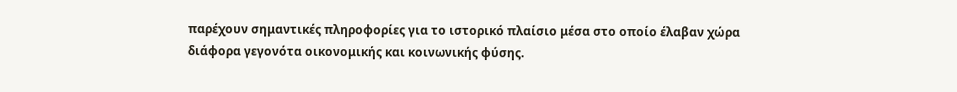παρέχουν σημαντικές πληροφορίες για το ιστορικό πλαίσιο μέσα στο οποίο έλαβαν χώρα διάφορα γεγονότα οικονομικής και κοινωνικής φύσης.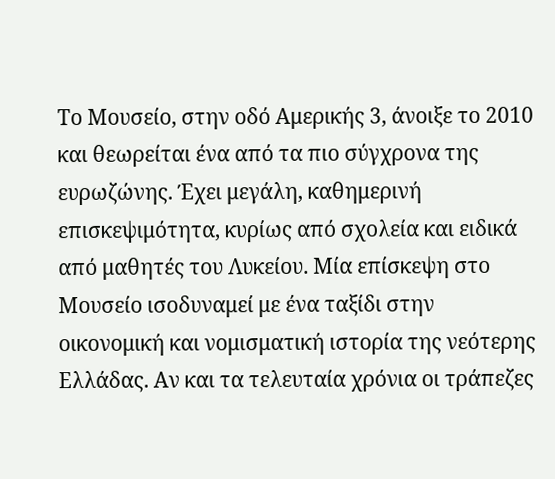Tο Μουσείο, στην οδό Αμερικής 3, άνοιξε το 2010 και θεωρείται ένα από τα πιο σύγχρονα της ευρωζώνης. Έχει μεγάλη, καθημερινή επισκεψιμότητα, κυρίως από σχολεία και ειδικά από μαθητές του Λυκείου. Μία επίσκεψη στο Μουσείο ισοδυναμεί με ένα ταξίδι στην οικονομική και νομισματική ιστορία της νεότερης Ελλάδας. Αν και τα τελευταία χρόνια οι τράπεζες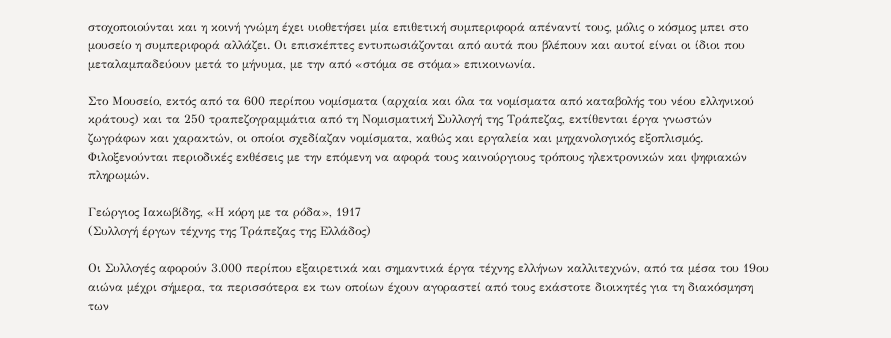στοχοποιούνται και η κοινή γνώμη έχει υιοθετήσει μία επιθετική συμπεριφορά απέναντί τους, μόλις ο κόσμος μπει στο μουσείο η συμπεριφορά αλλάζει. Οι επισκέπτες εντυπωσιάζονται από αυτά που βλέπουν και αυτοί είναι οι ίδιοι που μεταλαμπαδεύουν μετά το μήνυμα, με την από «στόμα σε στόμα» επικοινωνία.

Στο Μουσείο, εκτός από τα 600 περίπου νομίσματα (αρχαία και όλα τα νομίσματα από καταβολής του νέου ελληνικού κράτους) και τα 250 τραπεζογραμμάτια από τη Νομισματική Συλλογή της Τράπεζας, εκτίθενται έργα γνωστών ζωγράφων και χαρακτών, οι οποίοι σχεδίαζαν νομίσματα, καθώς και εργαλεία και μηχανολογικός εξοπλισμός. Φιλοξενούνται περιοδικές εκθέσεις με την επόμενη να αφορά τους καινούργιους τρόπους ηλεκτρονικών και ψηφιακών πληρωμών.

Γεώργιος Ιακωβίδης, «Η κόρη με τα ρόδα», 1917
(Συλλογή έργων τέχνης της Τράπεζας της Ελλάδος)

Οι Συλλογές αφορούν 3.000 περίπου εξαιρετικά και σημαντικά έργα τέχνης ελλήνων καλλιτεχνών, από τα μέσα του 19ου αιώνα μέχρι σήμερα, τα περισσότερα εκ των οποίων έχουν αγοραστεί από τους εκάστοτε διοικητές για τη διακόσμηση των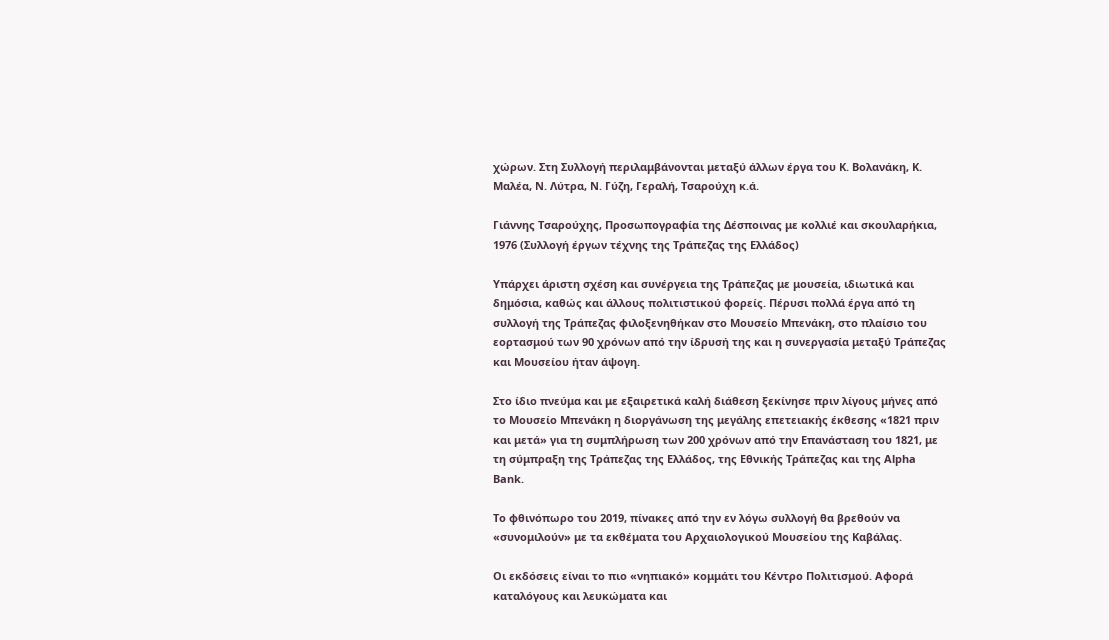χώρων. Στη Συλλογή περιλαμβάνονται μεταξύ άλλων έργα του Κ. Βολανάκη, Κ. Μαλέα, Ν. Λύτρα, Ν. Γύζη, Γεραλή, Τσαρούχη κ.ά.

Γιάννης Τσαρούχης, Προσωπογραφία της Δέσποινας με κολλιέ και σκουλαρήκια, 1976 (Συλλογή έργων τέχνης της Τράπεζας της Ελλάδος)

Υπάρχει άριστη σχέση και συνέργεια της Τράπεζας με μουσεία, ιδιωτικά και δημόσια, καθώς και άλλους πολιτιστικού φορείς. Πέρυσι πολλά έργα από τη συλλογή της Τράπεζας φιλοξενηθήκαν στο Μουσείο Μπενάκη, στο πλαίσιο του εορτασμού των 90 χρόνων από την ίδρυσή της και η συνεργασία μεταξύ Τράπεζας και Μουσείου ήταν άψογη.

Στο ίδιο πνεύμα και με εξαιρετικά καλή διάθεση ξεκίνησε πριν λίγους μήνες από το Μουσείο Μπενάκη η διοργάνωση της μεγάλης επετειακής έκθεσης «1821 πριν και μετά» για τη συμπλήρωση των 200 χρόνων από την Επανάσταση του 1821, με τη σύμπραξη της Τράπεζας της Ελλάδος, της Εθνικής Τράπεζας και της Alpha Bank.

Το φθινόπωρο του 2019, πίνακες από την εν λόγω συλλογή θα βρεθούν να «συνομιλούν» με τα εκθέματα του Αρχαιολογικού Μουσείου της Καβάλας.

Oι εκδόσεις είναι το πιο «νηπιακό» κομμάτι του Κέντρο Πολιτισμού. Αφορά καταλόγους και λευκώματα και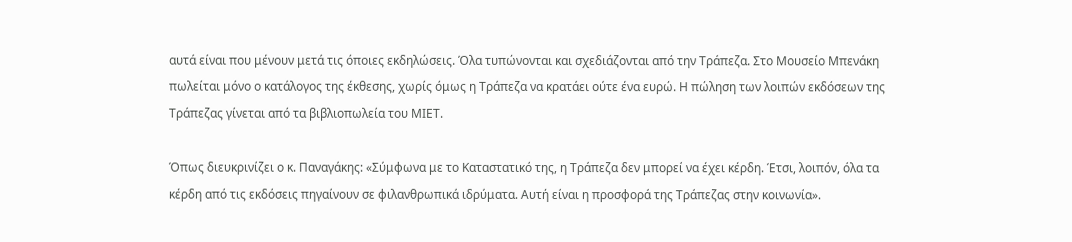αυτά είναι που μένουν μετά τις όποιες εκδηλώσεις. Όλα τυπώνονται και σχεδιάζονται από την Τράπεζα. Στο Μουσείο Μπενάκη πωλείται μόνο ο κατάλογος της έκθεσης, χωρίς όμως η Τράπεζα να κρατάει ούτε ένα ευρώ. Η πώληση των λοιπών εκδόσεων της Τράπεζας γίνεται από τα βιβλιοπωλεία του ΜΙΕΤ.

Όπως διευκρινίζει ο κ. Παναγάκης: «Σύμφωνα με το Καταστατικό της, η Τράπεζα δεν μπορεί να έχει κέρδη. Έτσι, λοιπόν, όλα τα κέρδη από τις εκδόσεις πηγαίνουν σε φιλανθρωπικά ιδρύματα. Αυτή είναι η προσφορά της Τράπεζας στην κοινωνία».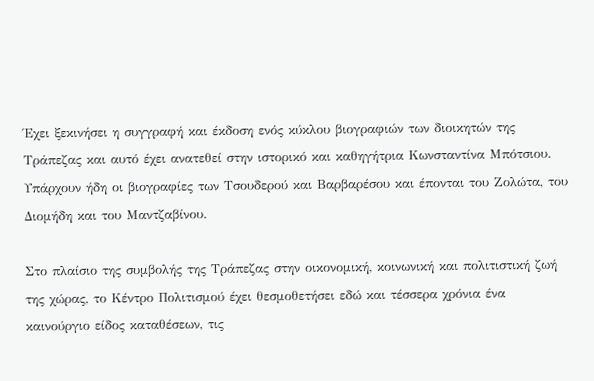Έχει ξεκινήσει η συγγραφή και έκδοση ενός κύκλου βιογραφιών των διοικητών της Τράπεζας και αυτό έχει ανατεθεί στην ιστορικό και καθηγήτρια Κωνσταντίνα Μπότσιου. Υπάρχουν ήδη οι βιογραφίες των Τσουδερού και Βαρβαρέσου και έπονται του Ζολώτα, του Διομήδη και του Μαντζαβίνου.

Στο πλαίσιο της συμβολής της Τράπεζας στην οικονομική, κοινωνική και πολιτιστική ζωή της χώρας, το Κέντρο Πολιτισμού έχει θεσμοθετήσει εδώ και τέσσερα χρόνια ένα καινούργιο είδος καταθέσεων, τις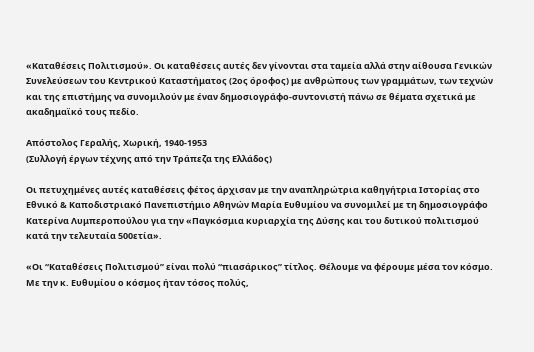«Καταθέσεις Πολιτισμού». Οι καταθέσεις αυτές δεν γίνονται στα ταμεία αλλά στην αίθουσα Γενικών Συνελεύσεων του Κεντρικού Καταστήματος (2ος όροφος) με ανθρώπους των γραμμάτων, των τεχνών και της επιστήμης να συνομιλούν με έναν δημοσιογράφο-συντονιστή πάνω σε θέματα σχετικά με ακαδημαϊκό τους πεδίο.

Απόστολος Γεραλής, Χωρική, 1940-1953
(Συλλογή έργων τέχνης από την Τράπεζα της Ελλάδος)

Οι πετυχημένες αυτές καταθέσεις φέτος άρχισαν με την αναπληρώτρια καθηγήτρια Ιστορίας στο Εθνικό & Καποδιστριακό Πανεπιστήμιο Αθηνών Μαρία Ευθυμίου να συνομιλεί με τη δημοσιογράφο Κατερίνα Λυμπεροπούλου για την «Παγκόσμια κυριαρχία της Δύσης και του δυτικού πολιτισμού κατά την τελευταία 500ετία».

«Οι “Καταθέσεις Πολιτισμού” είναι πολύ “πιασάρικος” τίτλος. Θέλουμε να φέρουμε μέσα τον κόσμο. Με την κ. Ευθυμίου ο κόσμος ήταν τόσος πολύς,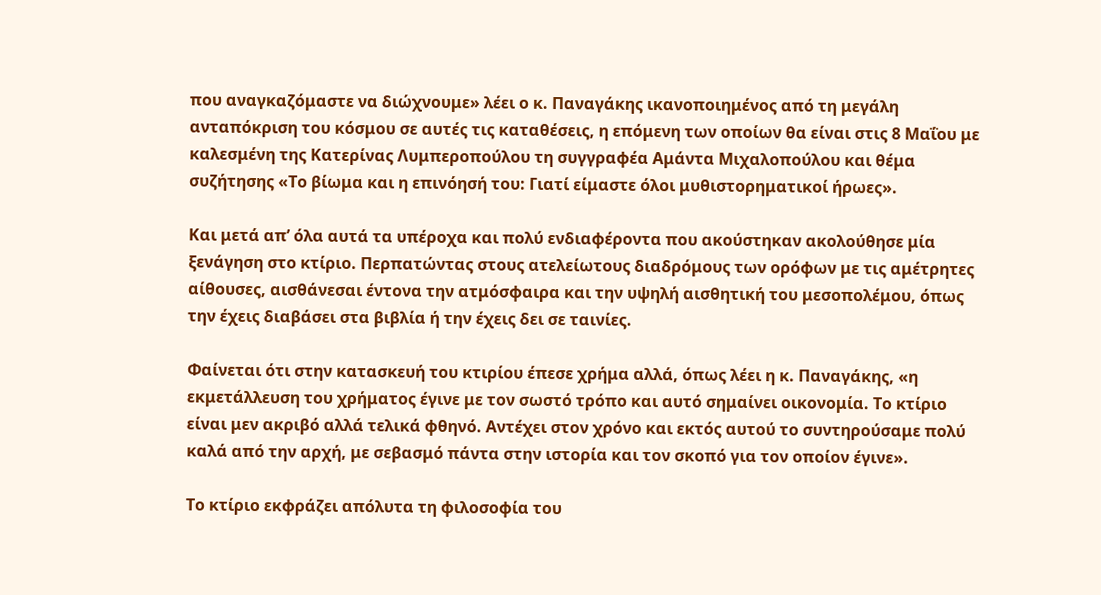που αναγκαζόμαστε να διώχνουμε» λέει ο κ. Παναγάκης ικανοποιημένος από τη μεγάλη ανταπόκριση του κόσμου σε αυτές τις καταθέσεις, η επόμενη των οποίων θα είναι στις 8 Μαΐου με καλεσμένη της Κατερίνας Λυμπεροπούλου τη συγγραφέα Αμάντα Μιχαλοπούλου και θέμα συζήτησης «Το βίωμα και η επινόησή του: Γιατί είμαστε όλοι μυθιστορηματικοί ήρωες».

Και μετά απ’ όλα αυτά τα υπέροχα και πολύ ενδιαφέροντα που ακούστηκαν ακολούθησε μία ξενάγηση στο κτίριο. Περπατώντας στους ατελείωτους διαδρόμους των ορόφων με τις αμέτρητες αίθουσες, αισθάνεσαι έντονα την ατμόσφαιρα και την υψηλή αισθητική του μεσοπολέμου, όπως την έχεις διαβάσει στα βιβλία ή την έχεις δει σε ταινίες.

Φαίνεται ότι στην κατασκευή του κτιρίου έπεσε χρήμα αλλά, όπως λέει η κ. Παναγάκης, «η εκμετάλλευση του χρήματος έγινε με τον σωστό τρόπο και αυτό σημαίνει οικονομία. Το κτίριο είναι μεν ακριβό αλλά τελικά φθηνό. Αντέχει στον χρόνο και εκτός αυτού το συντηρούσαμε πολύ καλά από την αρχή, με σεβασμό πάντα στην ιστορία και τον σκοπό για τον οποίον έγινε».

Το κτίριο εκφράζει απόλυτα τη φιλοσοφία του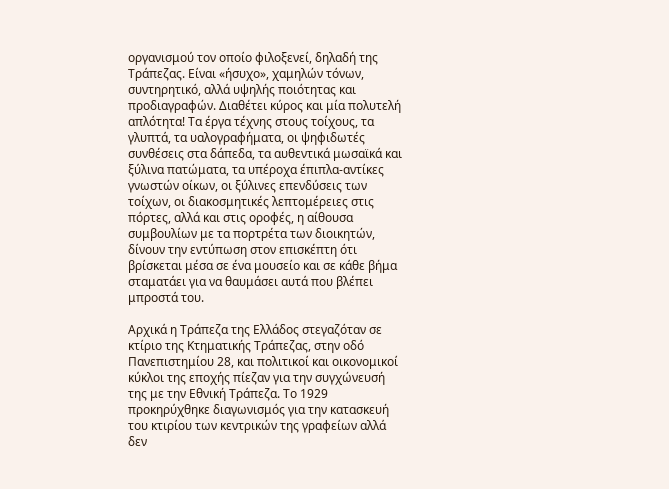οργανισμού τον οποίο φιλοξενεί, δηλαδή της Τράπεζας. Είναι «ήσυχο», χαμηλών τόνων, συντηρητικό, αλλά υψηλής ποιότητας και προδιαγραφών. Διαθέτει κύρος και μία πολυτελή απλότητα! Τα έργα τέχνης στους τοίχους, τα γλυπτά, τα υαλογραφήματα, οι ψηφιδωτές συνθέσεις στα δάπεδα, τα αυθεντικά μωσαϊκά και ξύλινα πατώματα, τα υπέροχα έπιπλα-αντίκες γνωστών οίκων, οι ξύλινες επενδύσεις των τοίχων, οι διακοσμητικές λεπτομέρειες στις πόρτες, αλλά και στις οροφές, η αίθουσα συμβουλίων με τα πορτρέτα των διοικητών, δίνουν την εντύπωση στον επισκέπτη ότι βρίσκεται μέσα σε ένα μουσείο και σε κάθε βήμα σταματάει για να θαυμάσει αυτά που βλέπει μπροστά του.

Aρχικά η Τράπεζα της Ελλάδος στεγαζόταν σε κτίριο της Κτηματικής Τράπεζας, στην οδό Πανεπιστημίου 28, και πολιτικοί και οικονομικοί κύκλοι της εποχής πίεζαν για την συγχώνευσή της με την Εθνική Τράπεζα. Το 1929 προκηρύχθηκε διαγωνισμός για την κατασκευή του κτιρίου των κεντρικών της γραφείων αλλά δεν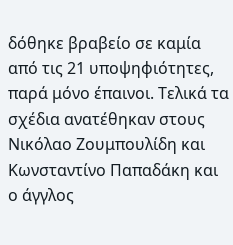δόθηκε βραβείο σε καμία από τις 21 υποψηφιότητες, παρά μόνο έπαινοι. Τελικά τα σχέδια ανατέθηκαν στους Νικόλαο Ζουμπουλίδη και Κωνσταντίνο Παπαδάκη και ο άγγλος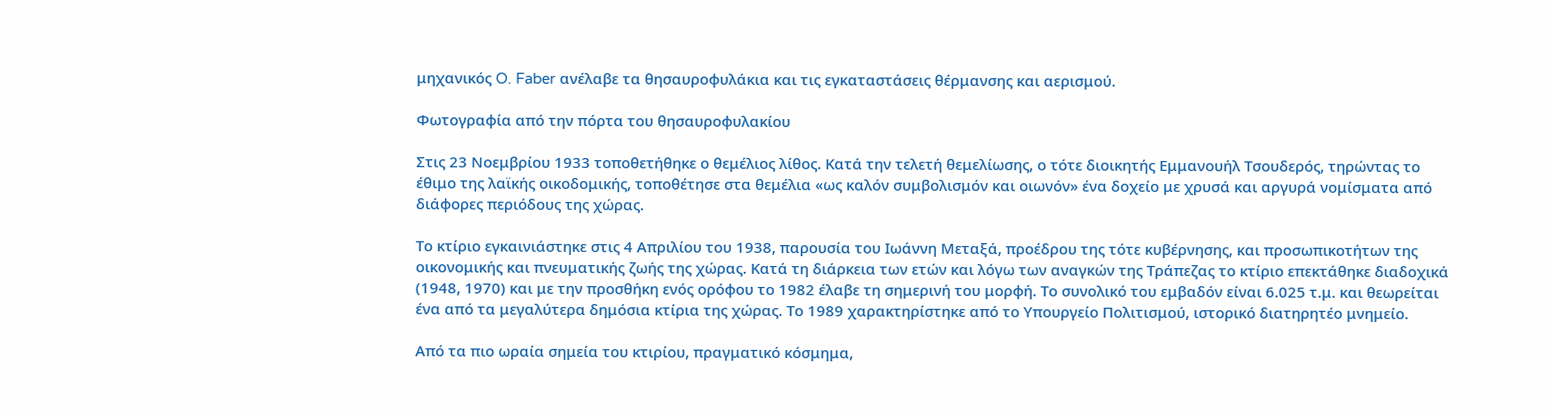μηχανικός O. Faber ανέλαβε τα θησαυροφυλάκια και τις εγκαταστάσεις θέρμανσης και αερισμού.

Φωτογραφία από την πόρτα του θησαυροφυλακίου

Στις 23 Νοεμβρίου 1933 τοποθετήθηκε ο θεμέλιος λίθος. Κατά την τελετή θεμελίωσης, ο τότε διοικητής Εμμανουήλ Τσουδερός, τηρώντας το έθιμο της λαϊκής οικοδομικής, τοποθέτησε στα θεμέλια «ως καλόν συμβολισμόν και οιωνόν» ένα δοχείο με χρυσά και αργυρά νομίσματα από διάφορες περιόδους της χώρας.

Το κτίριο εγκαινιάστηκε στις 4 Απριλίου του 1938, παρουσία του Ιωάννη Μεταξά, προέδρου της τότε κυβέρνησης, και προσωπικοτήτων της οικονομικής και πνευματικής ζωής της χώρας. Κατά τη διάρκεια των ετών και λόγω των αναγκών της Τράπεζας το κτίριο επεκτάθηκε διαδοχικά (1948, 1970) και με την προσθήκη ενός ορόφου το 1982 έλαβε τη σημερινή του μορφή. Το συνολικό του εμβαδόν είναι 6.025 τ.μ. και θεωρείται ένα από τα μεγαλύτερα δημόσια κτίρια της χώρας. Το 1989 χαρακτηρίστηκε από το Υπουργείο Πολιτισμού, ιστορικό διατηρητέο μνημείο.

Από τα πιο ωραία σημεία του κτιρίου, πραγματικό κόσμημα,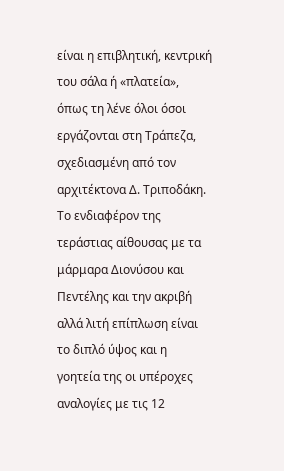είναι η επιβλητική, κεντρική του σάλα ή «πλατεία», όπως τη λένε όλοι όσοι εργάζονται στη Τράπεζα, σχεδιασμένη από τον αρχιτέκτονα Δ. Τριποδάκη. Το ενδιαφέρον της τεράστιας αίθουσας με τα μάρμαρα Διονύσου και Πεντέλης και την ακριβή αλλά λιτή επίπλωση είναι το διπλό ύψος και η γοητεία της οι υπέροχες αναλογίες με τις 12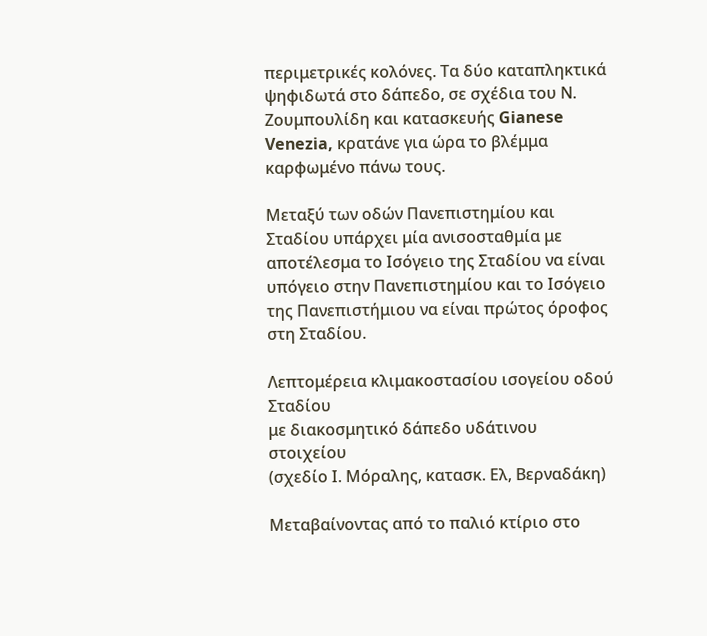περιμετρικές κολόνες. Τα δύο καταπληκτικά ψηφιδωτά στο δάπεδο, σε σχέδια του Ν. Ζουμπουλίδη και κατασκευής Gianese Venezia, κρατάνε για ώρα το βλέμμα καρφωμένο πάνω τους.

Μεταξύ των οδών Πανεπιστημίου και Σταδίου υπάρχει μία ανισοσταθμία με αποτέλεσμα το Ισόγειο της Σταδίου να είναι υπόγειο στην Πανεπιστημίου και το Ισόγειο της Πανεπιστήμιου να είναι πρώτος όροφος στη Σταδίου.

Λεπτομέρεια κλιμακοστασίου ισογείου οδού Σταδίου
με διακοσμητικό δάπεδο υδάτινου στοιχείου
(σχεδίο Ι. Μόραλης, κατασκ. Ελ, Βερναδάκη)

Mεταβαίνοντας από το παλιό κτίριο στο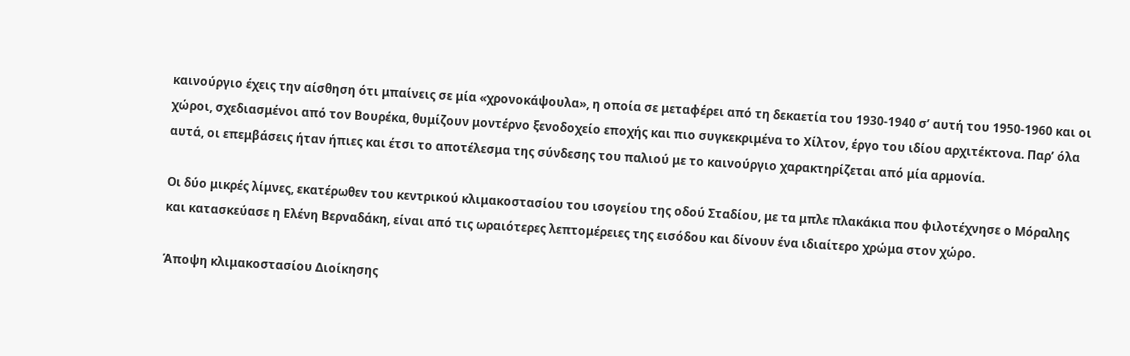καινούργιο έχεις την αίσθηση ότι μπαίνεις σε μία «χρονοκάψουλα», η οποία σε μεταφέρει από τη δεκαετία του 1930-1940 σ’ αυτή του 1950-1960 και οι χώροι, σχεδιασμένοι από τον Βουρέκα, θυμίζουν μοντέρνο ξενοδοχείο εποχής και πιο συγκεκριμένα το Χίλτον, έργο του ιδίου αρχιτέκτονα. Παρ’ όλα αυτά, οι επεμβάσεις ήταν ήπιες και έτσι το αποτέλεσμα της σύνδεσης του παλιού με το καινούργιο χαρακτηρίζεται από μία αρμονία.

Οι δύο μικρές λίμνες, εκατέρωθεν του κεντρικού κλιμακοστασίου του ισογείου της οδού Σταδίου, με τα μπλε πλακάκια που φιλοτέχνησε ο Μόραλης και κατασκεύασε η Ελένη Βερναδάκη, είναι από τις ωραιότερες λεπτομέρειες της εισόδου και δίνουν ένα ιδιαίτερο χρώμα στον χώρο.

Άποψη κλιμακοστασίου Διοίκησης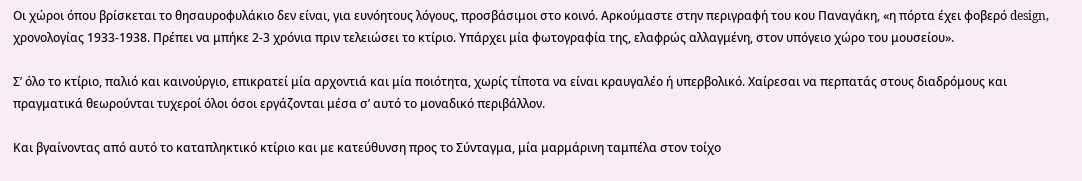Οι χώροι όπου βρίσκεται το θησαυροφυλάκιο δεν είναι, για ευνόητους λόγους, προσβάσιμοι στο κοινό. Αρκούμαστε στην περιγραφή του κου Παναγάκη, «η πόρτα έχει φοβερό design, χρονολογίας 1933-1938. Πρέπει να μπήκε 2-3 χρόνια πριν τελειώσει το κτίριο. Υπάρχει μία φωτογραφία της, ελαφρώς αλλαγμένη, στον υπόγειο χώρο του μουσείου».

Σ’ όλο το κτίριο, παλιό και καινούργιο, επικρατεί μία αρχοντιά και μία ποιότητα, χωρίς τίποτα να είναι κραυγαλέο ή υπερβολικό. Χαίρεσαι να περπατάς στους διαδρόμους και πραγματικά θεωρούνται τυχεροί όλοι όσοι εργάζονται μέσα σ’ αυτό το μοναδικό περιβάλλον.

Και βγαίνοντας από αυτό το καταπληκτικό κτίριο και με κατεύθυνση προς το Σύνταγμα, μία μαρμάρινη ταμπέλα στον τοίχο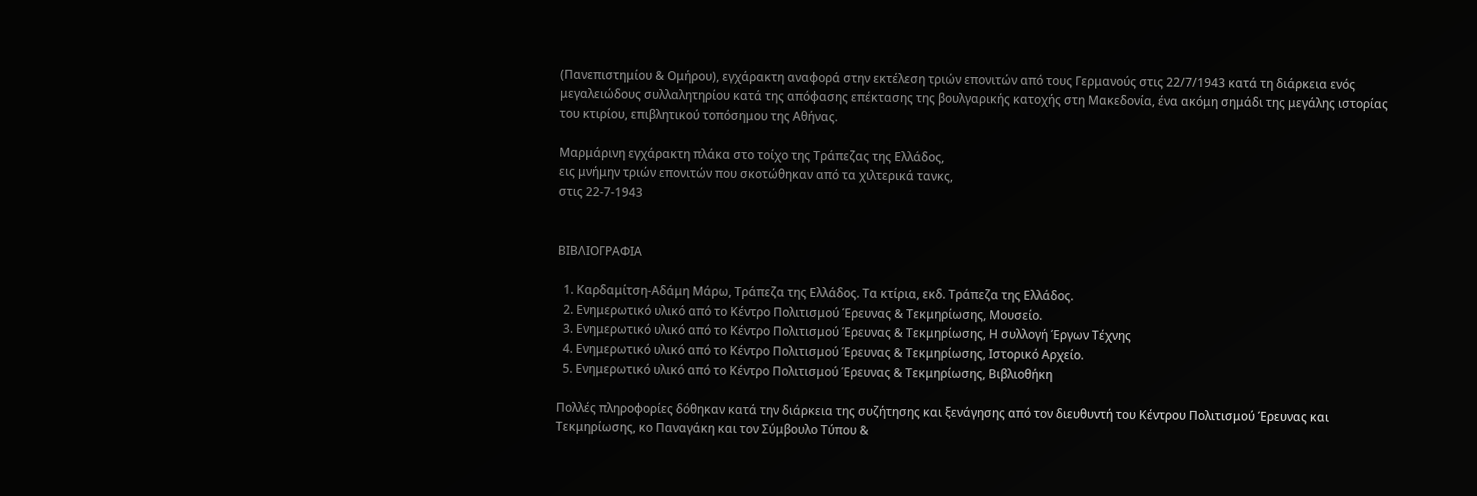(Πανεπιστημίου & Ομήρου), εγχάρακτη αναφορά στην εκτέλεση τριών επονιτών από τους Γερμανούς στις 22/7/1943 κατά τη διάρκεια ενός μεγαλειώδους συλλαλητηρίου κατά της απόφασης επέκτασης της βουλγαρικής κατοχής στη Μακεδονία, ένα ακόμη σημάδι της μεγάλης ιστορίας του κτιρίου, επιβλητικού τοπόσημου της Αθήνας.

Μαρμάρινη εγχάρακτη πλάκα στο τοίχο της Τράπεζας της Ελλάδος,
εις μνήμην τριών επονιτών που σκοτώθηκαν από τα χιλτερικά τανκς,
στις 22-7-1943


ΒΙΒΛΙΟΓΡΑΦΙΑ

  1. Καρδαμίτση-Αδάμη Μάρω, Τράπεζα της Ελλάδος. Τα κτίρια, εκδ. Τράπεζα της Ελλάδος.
  2. Ενημερωτικό υλικό από το Κέντρο Πολιτισμού Έρευνας & Τεκμηρίωσης, Μουσείο.
  3. Ενημερωτικό υλικό από το Κέντρο Πολιτισμού Έρευνας & Τεκμηρίωσης, Η συλλογή Έργων Τέχνης
  4. Ενημερωτικό υλικό από το Κέντρο Πολιτισμού Έρευνας & Τεκμηρίωσης, Ιστορικό Αρχείο.
  5. Ενημερωτικό υλικό από το Κέντρο Πολιτισμού Έρευνας & Τεκμηρίωσης, Βιβλιοθήκη

Πολλές πληροφορίες δόθηκαν κατά την διάρκεια της συζήτησης και ξενάγησης από τον διευθυντή του Κέντρου Πολιτισμού Έρευνας και Τεκμηρίωσης, κο Παναγάκη και τον Σύμβουλο Τύπου &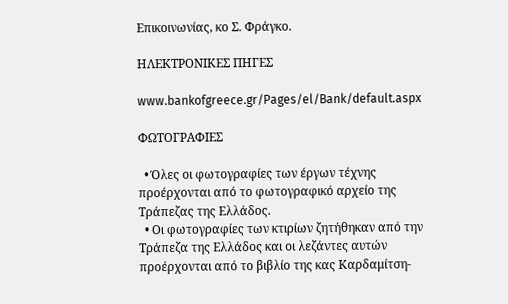Επικοινωνίας, κο Σ. Φράγκο.

ΗΛΕΚΤΡΟΝΙΚΕΣ ΠΗΓΕΣ

www.bankofgreece.gr/Pages/el/Bank/default.aspx

ΦΩΤΟΓΡΑΦΙΕΣ

  • Όλες οι φωτογραφίες των έργων τέχνης προέρχονται από το φωτογραφικό αρχείο της Τράπεζας της Ελλάδος.
  • Οι φωτογραφίες των κτιρίων ζητήθηκαν από την Τράπεζα της Ελλάδος και οι λεζάντες αυτών προέρχονται από το βιβλίο της κας Καρδαμίτση-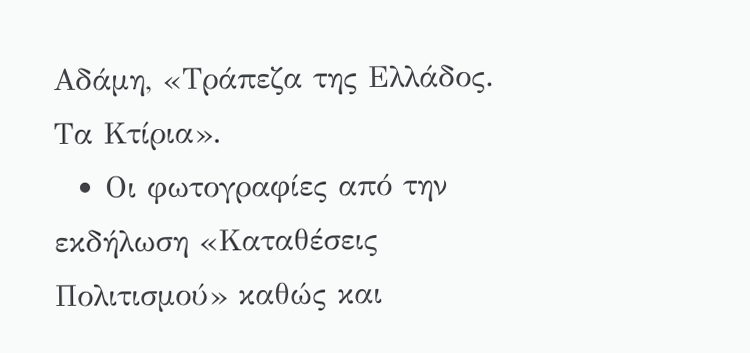Αδάμη, «Τράπεζα της Ελλάδος. Τα Κτίρια».
  • Οι φωτογραφίες από την εκδήλωση «Καταθέσεις Πολιτισμού» καθώς και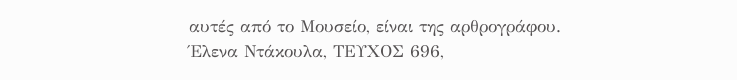αυτές από το Μουσείο, είναι της αρθρογράφου.
Έλενα Ντάκουλα, ΤΕΥΧΟΣ 696,